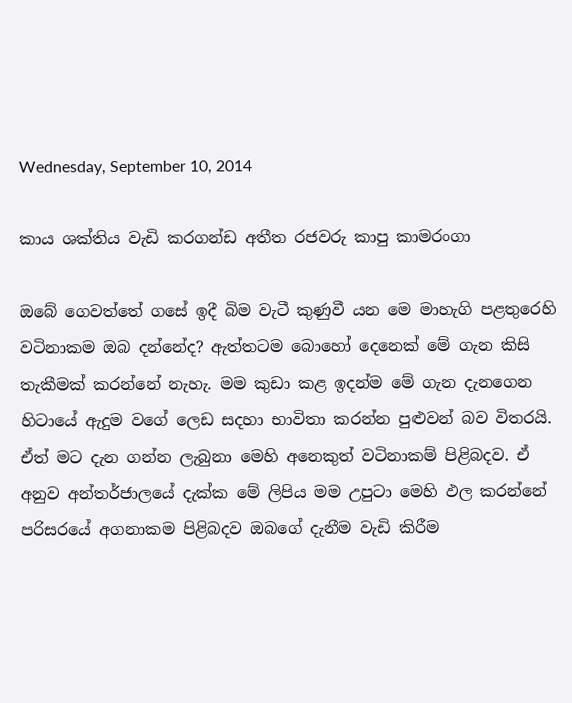Wednesday, September 10, 2014

කාය ශක්තිය වැඩි කරගන්ඩ අතීත රජවරු කාපු කාමරංගා

ඔබේ ගෙවත්තේ ගසේ ඉදී බිම වැටී කුණුවී යන මෙ මාහැගි පළතුරෙහි වටිනාකම ඔබ දන්නේද? ඇත්තටම බොහෝ දෙනෙක් මේ ගැන කිසි තැකීමක් කරන්නේ නැහැ. මම කුඩා කළ ඉදන්ම මේ ගැන දැනගෙන හිටායේ ඇදුම වගේ ලෙඩ සදහා භාවිතා කරන්න පුළුවන් බව විතරයි. ඒත් මට දැන ගන්න ලැබුනා මෙහි අනෙකුත් වටිනාකම් පිළිබදව. ඒ අනුව අන්තර්ජාලයේ දැක්ක මේ ලිපිය මම උපුටා මෙහි ඵල කරන්නේ පරිසරයේ අගනාකම පිළිබදව ඔබගේ දැනීම වැඩි කිරීම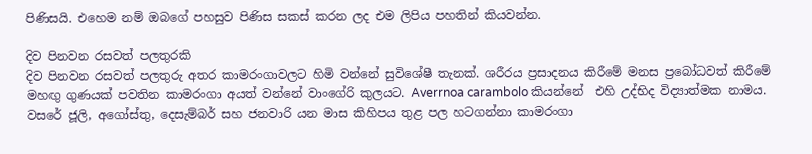පිණිසයි. එහෙම නම් ඔබගේ පහසුව පිණිස සකස් කරන ලද එම ලිපිය පහතින් කියවන්න.

දිව පිනවන රසවත් පලතුරකි
දිව පිනවන රසවත් පලතුරු අතර කාමරංගාවලට හිමි වන්නේ සුවිශේෂී තැනක්. ශරීරය ප්‍රසාදනය කිරීමේ මනස ප්‍රබෝධවත් කිරීමේ මහඟු ගුණයක් පවතින කාමරංගා අයත් වන්නේ වාංගේරි කුලයට. Averrnoa carambolo කියන්නේ  එහි උද්භිද විද්‍යාත්මක නාමය.
වසරේ ජූලි, අගෝස්තු, දෙසැම්බර් සහ ජනවාරි යන මාස කිහිපය තුළ පල හටගන්නා කාමරංගා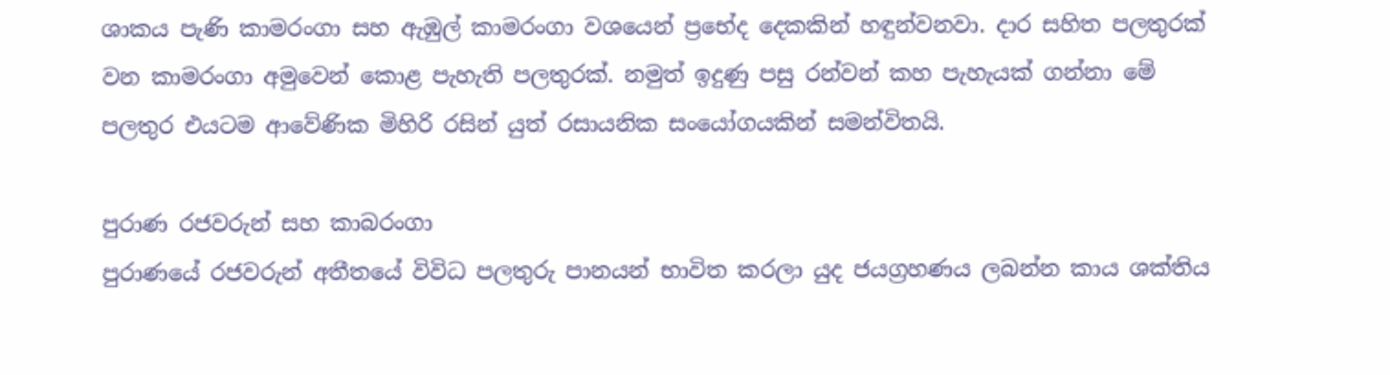ශාකය පැණි කාමරංගා සහ ඇඹුල් කාමරංගා වශයෙන් ප්‍රභේද දෙකකින් හඳුන්වනවා. දාර සහිත පලතුරක් වන කාමරංගා අමුවෙන් කොළ පැහැති පලතුරක්. නමුත් ඉදුණු පසු රන්වන් කහ පැහැයක් ගන්නා මේ පලතුර එයටම ආවේණික මිහිරි රසින් යුත් රසායනික සංයෝගයකින් සමන්විතයි.

පුරාණ රජවරුන් සහ කාබරංගා
පුරාණයේ රජවරුන් අතීතයේ විවිධ පලතුරු පානයන් භාවිත කරලා යුද ජයග්‍රහණය ලබන්න කාය ශක්තිය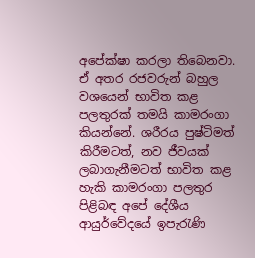අපේක්ෂා කරලා තිබෙනවා. ඒ අතර රජවරුන් බහුල වශයෙන් භාවිත කළ පලතුරක් තමයි කාමරංගා කියන්නේ. ශරීරය පුෂ්ටිමත් කිරීමටත්, නව ජීවයක් ලබාගැනීමටත් භාවිත කළ හැකි කාමරංගා පලතුර පිළිබඳ අපේ දේශීය ආයුර්වේදයේ ඉපැරැණි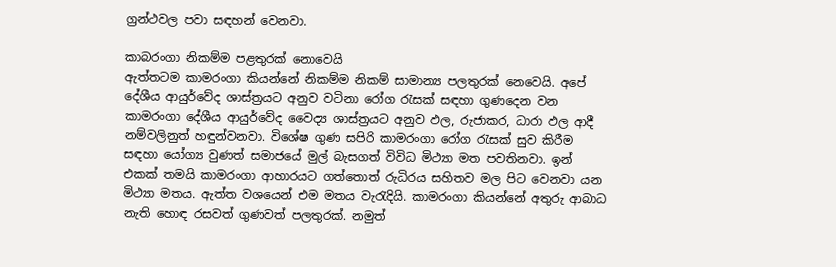ග්‍රන්ථවල පවා සඳහන් වෙනවා.

කාබරංගා නිකම්ම පළතුරක් නොවෙයි
ඇත්තටම කාමරංගා කියන්නේ නිකම්ම නිකම් සාමාන්‍ය පලතුරක් නෙවෙයි. අපේ දේශීය ආයුර්වේද ශාස්ත්‍රයට අනුව වටිනා රෝග රැසක් සඳහා ගුණදෙන වන කාමරංගා දේශීය ආයුර්වේද වෛද්‍ය ශාස්ත්‍රයට අනුව ඵල, රුජාකර, ධාරා ඵල ආදී නම්වලිනුත් හඳුන්වනවා. විශේෂ ගුණ සපිරි කාමරංගා රෝග රැසක් සුව කිරීම සඳහා යෝග්‍ය වුණත් සමාජයේ මුල් බැසගත් විවිධ මිථ්‍යා මත පවතිනවා. ඉන් එකක් තමයි කාමරංගා ආහාරයට ගත්තොත් රුධිරය සහිතව මල පිට වෙනවා යන මිථ්‍යා මතය. ඇත්ත වශයෙන් එම මතය වැරැදියි. කාමරංගා කියන්නේ අතුරු ආබාධ නැති හොඳ රසවත් ගුණවත් පලතුරක්. නමුත්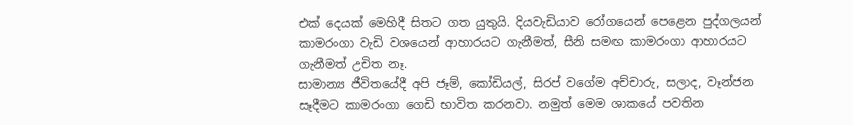එක් දෙයක් මෙහිදී සිතට ගත යුතුයි. දියවැඩියාව රෝගයෙන් පෙළෙන පුද්ගලයන් කාමරංගා වැඩි වශයෙන් ආහාරයට ගැනීමත්, සීනි සමඟ කාමරංගා ආහාරයට ගැනීමත් උචිත නෑ.
සාමාන්‍ය ජීවිතයේදී අපි ජෑම්, කෝඩියල්, සිරප් වගේම අච්චාරු, සලාද, වෑන්ජන සෑදීමට කාමරංගා ගෙඩි භාවිත කරනවා. නමුත් මෙම ශාකයේ පවතින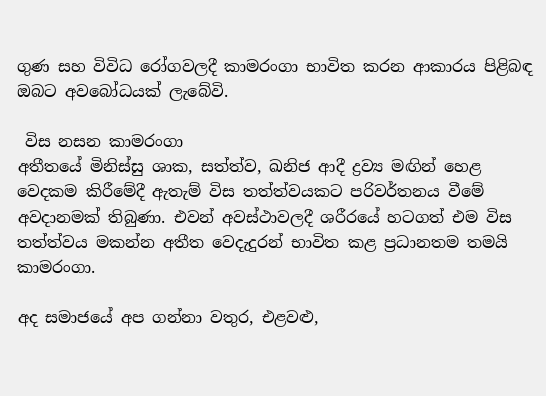ගුණ සහ විවිධ රෝගවලදී කාමරංගා භාවිත කරන ආකාරය පිළිබඳ ඔබට අවබෝධයක් ලැබේවි.

 විස නසන කාමරංගා
අතීතයේ මිනිස්සු ශාක, සත්ත්ව, ඛනිජ ආදී ද්‍රව්‍ය මඟින් හෙළ වෙදකම කිරීමේදී ඇතැම් විස තත්ත්වයකට පරිවර්තනය වීමේ අවදානමක් තිබුණා. එවන් අවස්ථාවලදී ශරීරයේ හටගත් එම විස තත්ත්වය මකන්න අතීත වෙදැදුරන් භාවිත කළ ප්‍රධානතම තමයි කාමරංගා.

අද සමාජයේ අප ගන්නා වතුර, එළවළු,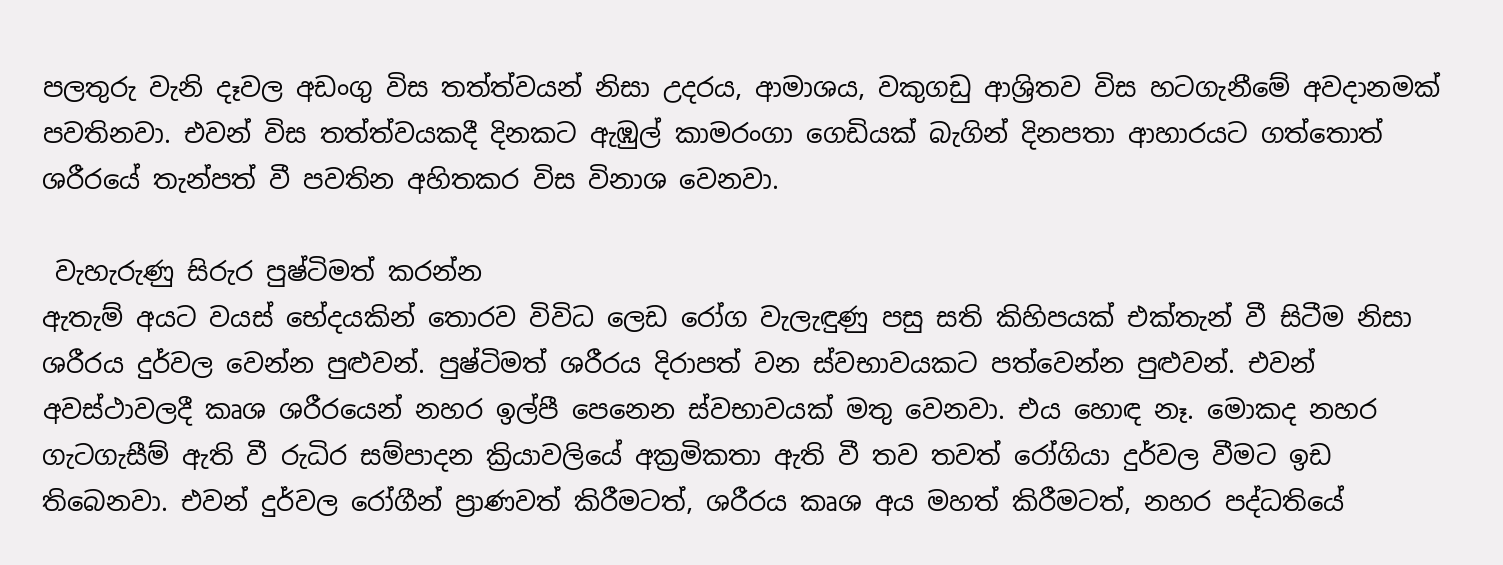පලතුරු වැනි දෑවල අඩංගු විස තත්ත්වයන් නිසා උදරය, ආමාශය, වකුගඩු ආශ්‍රිතව විස හටගැනීමේ අවදානමක් පවතිනවා. එවන් විස තත්ත්වයකදී දිනකට ඇඹුල් කාමරංගා ගෙඩියක් බැගින් දිනපතා ආහාරයට ගත්තොත් ශරීරයේ තැන්පත් වී පවතින අහිතකර විස විනාශ වෙනවා.

 වැහැරුණු සිරුර පුෂ්ටිමත් කරන්න
ඇතැම් අයට වයස් භේදයකින් තොරව විවිධ ලෙඩ රෝග වැලැඳුණු පසු සති කිහිපයක් එක්තැන් වී සිටීම නිසා ශරීරය දුර්වල වෙන්න පුළුවන්. පුෂ්ටිමත් ශරීරය දිරාපත් වන ස්වභාවයකට පත්වෙන්න පුළුවන්. එවන් අවස්ථාවලදී කෘශ ශරීරයෙන් නහර ඉල්පී පෙනෙන ස්වභාවයක් මතු වෙනවා. එය හොඳ නෑ. මොකද නහර ගැටගැසීම් ඇති වී රුධිර සම්පාදන ක්‍රියාවලියේ අක්‍රමිකතා ඇති වී තව තවත් රෝගියා දුර්වල වීමට ඉඩ තිබෙනවා. එවන් දුර්වල රෝගීන් ප්‍රාණවත් කිරීමටත්, ශරීරය කෘශ අය මහත් කිරීමටත්, නහර පද්ධතියේ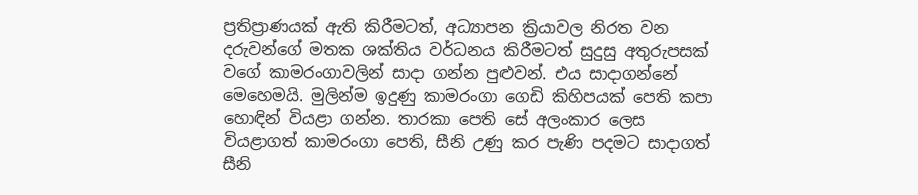ප්‍රතිප්‍රාණයක් ඇති කිරීමටත්, අධ්‍යාපන ක්‍රියාවල නිරත වන දරුවන්ගේ මතක ශක්තිය වර්ධනය කිරීමටත් සුදුසු අතුරුපසක් වගේ කාමරංගාවලින් සාදා ගන්න පුළුවන්. එය සාදාගන්නේ මෙහෙමයි. මුලින්ම ඉදුණු කාමරංගා ගෙඩි කිහිපයක් පෙති කපා හොඳින් වියළා ගන්න. තාරකා පෙති සේ අලංකාර ලෙස වියළාගත් කාමරංගා පෙති, සීනි උණු කර පැණි පදමට සාදාගත් සීනි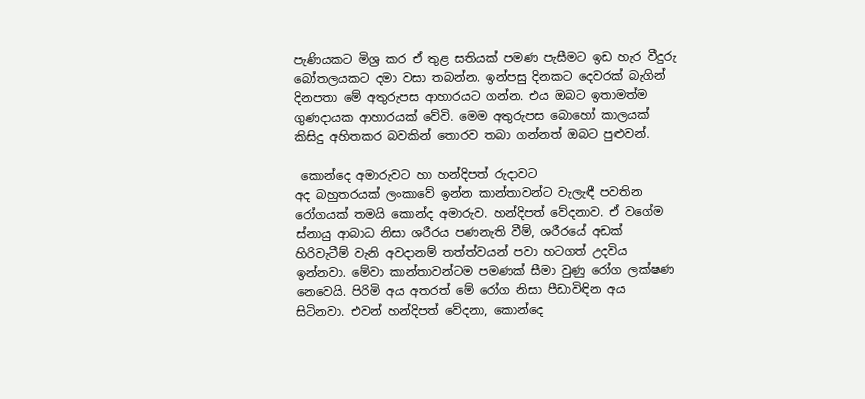පැණියකට මිශ්‍ර කර ඒ තුළ සතියක් පමණ පැසීමට ඉඩ හැර වීදුරු බෝතලයකට දමා වසා තබන්න. ඉන්පසු දිනකට දෙවරක් බැගින් දිනපතා මේ අතුරුපස ආහාරයට ගන්න. එය ඔබට ඉතාමත්ම ගුණදායක ආහාරයක් වේවි. මෙම අතුරුපස බොහෝ කාලයක් කිසිදු අහිතකර බවකින් තොරව තබා ගන්නත් ඔබට පුළුවන්.

 කොන්දෙ අමාරුවට හා හන්දිපත් රුදාවට
අද බහුතරයක් ලංකාවේ ඉන්න කාන්තාවන්ට වැලැඳී පවතින රෝගයක් තමයි කොන්ද අමාරුව. හන්දිපත් වේදනාව. ඒ වගේම ස්නායු ආබාධ නිසා ශරීරය පණනැති වීම්, ශරීරයේ අඩක් හිරිවැටීම් වැනි අවදානම් තත්ත්වයන් පවා හටගත් උදවිය ඉන්නවා. මේවා කාන්තාවන්ටම පමණක් සීමා වුණු රෝග ලක්ෂණ නෙවෙයි. පිරිමි අය අතරත් මේ රෝග නිසා පීඩාවිඳින අය සිටිනවා. එවන් හන්දිපත් වේදනා, කොන්දෙ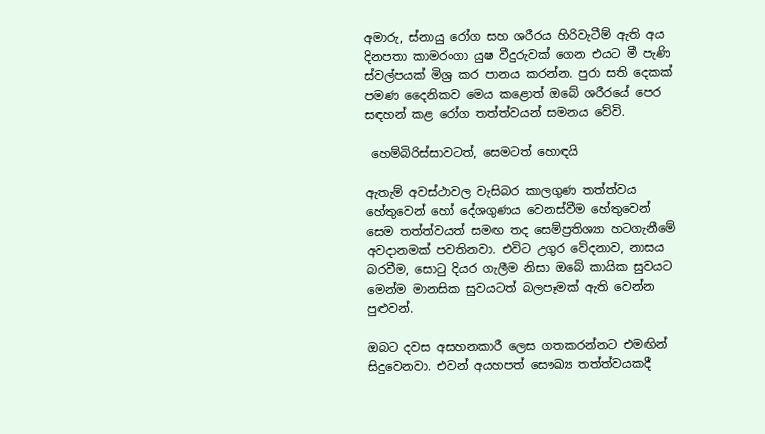අමාරු, ස්නායු රෝග සහ ශරීරය හිරිවැටීම් ඇති අය දිනපතා කාමරංගා යුෂ වීදුරුවක් ගෙන එයට මී පැණි ස්වල්පයක් මිශ්‍ර කර පානය කරන්න. පුරා සති දෙකක් පමණ දෛනිකව මෙය කළොත් ඔබේ ශරීරයේ පෙර සඳහන් කළ රෝග තත්ත්වයන් සමනය වේවි.

 හෙම්බිරිස්සාවටත්, සෙමටත් හොඳයි

ඇතැම් අවස්ථාවල වැසිබර කාලගුණ තත්ත්වය හේතුවෙන් හෝ දේශගුණය වෙනස්වීම හේතුවෙන් සෙම තත්ත්වයත් සමඟ තද සෙම්ප්‍රතිශ්‍යා හටගැනීමේ අවදානමක් පවතිනවා. එවිට උගුර වේදනාව, නාසය බරවීම, සොටු දියර ගැලීම නිසා ඔබේ කායික සුවයට මෙන්ම මානසික සුවයටත් බලපෑමක් ඇති වෙන්න පුළුවන්.

ඔබට දවස අසහනකාරී ලෙස ගතකරන්නට එමඟින් සිදුවෙනවා. එවන් අයහපත් සෞඛ්‍ය තත්ත්වයකදී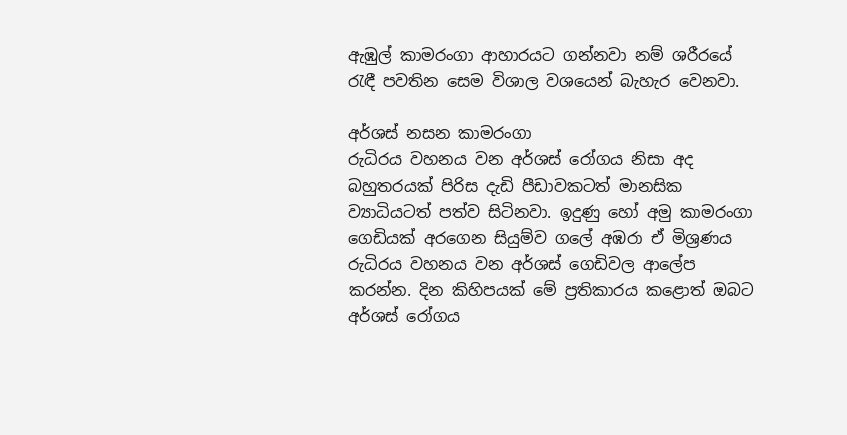ඇඹුල් කාමරංගා ආහාරයට ගන්නවා නම් ශරීරයේ රැඳී පවතින සෙම විශාල වශයෙන් බැහැර වෙනවා.

අර්ශස් නසන කාමරංගා
රුධිරය වහනය වන අර්ශස් රෝගය නිසා අද බහුතරයක් පිරිස දැඩි පීඩාවකටත් මානසික ව්‍යාධියටත් පත්ව සිටිනවා. ඉදුණු හෝ අමු කාමරංගා ගෙඩියක් අරගෙන සියුම්ව ගලේ අඹරා ඒ මිශ්‍රණය රුධිරය වහනය වන අර්ශස් ගෙඩිවල ආලේප කරන්න. දින කිහිපයක් මේ ප්‍රතිකාරය කළොත් ඔබට අර්ශස් රෝගය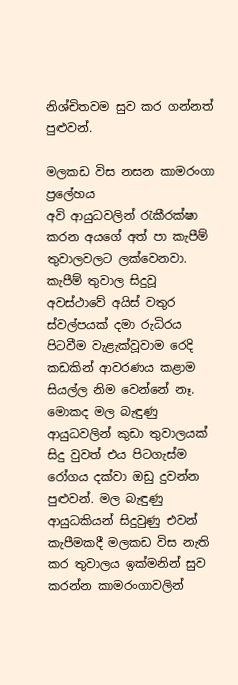නිශ්චිතවම සුව කර ගන්නත් පුළුවන්.

මලකඩ විස නසන කාමරංගා ප්‍රලේහය
අවි ආයුධවලින් රැකීරක්ෂා කරන අයගේ අත් පා කැපීම් තුවාලවලට ලක්වෙනවා. කැපීම් තුවාල සිදුවූ අවස්ථාවේ අයිස් වතුර ස්වල්පයක් දමා රුධිරය පිටවීම වැළැක්වූවාම රෙදි කඩකින් ආවරණය කළාම සියල්ල නිම වෙන්නේ නෑ. මොකද මල බැඳුණු ආයුධවලින් කුඩා තුවාලයක් සිදු වුවත් එය පිටගැස්ම රෝගය දක්වා ඔඩු දුවන්න පුළුවන්. මල බැඳුණු ආයුධකියන් සිදුවුණු එවන් කැපීමකදී මලකඩ විස නැති කර තුවාලය ඉක්මනින් සුව කරන්න කාමරංගාවලින්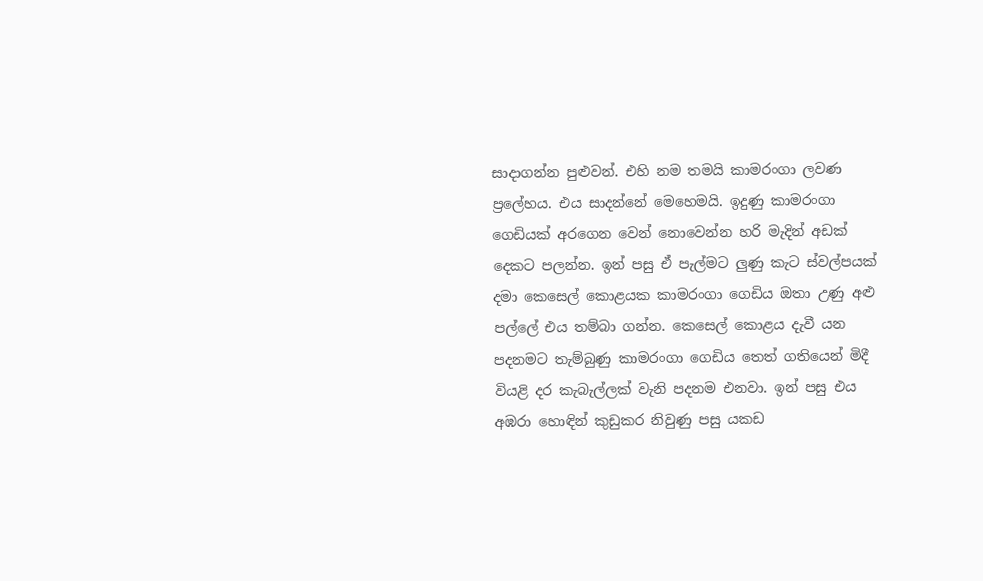සාදාගන්න පුළුවන්. එහි නම තමයි කාමරංගා ලවණ ප්‍රලේහය. එය සාදන්නේ මෙහෙමයි. ඉදුණු කාමරංගා ගෙඩියක් අරගෙන වෙන් නොවෙන්න හරි මැදින් අඩක් දෙකට පලන්න. ඉන් පසු ඒ පැල්මට ලුණු කැට ස්වල්පයක් දමා කෙසෙල් කොළයක කාමරංගා ගෙඩිය ඔතා උණු අළු පල්ලේ එය තම්බා ගන්න. කෙසෙල් කොළය දැවී යන පදනමට තැම්බුණු කාමරංගා ගෙඩිය තෙත් ගතියෙන් මිදී වියළි දර කැබැල්ලක් වැනි පදනම එනවා. ඉන් පසු එය අඹරා හොඳින් කුඩුකර නිවුණු පසු යකඩ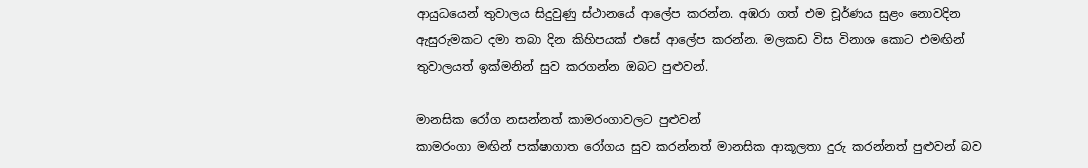ආයුධයෙන් තුවාලය සිදුවුණු ස්ථානයේ ආලේප කරන්න. අඹරා ගත් එම චූර්ණය සුළං නොවදින ඇසුරුමකට දමා තබා දින කිහිපයක් එසේ ආලේප කරන්න. මලකඩ විස විනාශ කොට එමඟින් තුවාලයත් ඉක්මනින් සුව කරගන්න ඔබට පුළුවන්.

මානසික රෝග නසන්නත් කාමරංගාවලට පුළුවන්
කාමරංගා මඟින් පක්ෂාගාත රෝගය සුව කරන්නත් මානසික ආකූලතා දුරු කරන්නත් පුළුවන් බව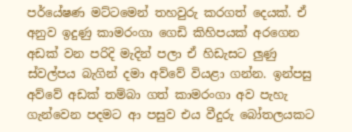පර්යේෂණ මට්ටමෙන් තහවුරු කරගත් දෙයක්. ඒ අනුව ඉදුණු කාමරංගා ගෙඩි කිහිපයක් අරගෙන අඩක් වන පරිදි මැදින් පලා ඒ හිඩැසට ලුණු ස්වල්පය බැගින් දමා අව්වේ වියළා ගන්න. ඉන්පසු අව්වේ අඩක් තම්බා ගත් කාමරංගා අව පැහැ ගැන්වෙන පදමට ආ පසුව එය වීදුරු බෝතලයකට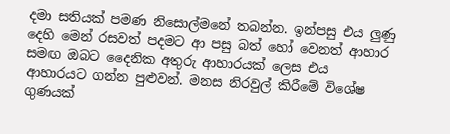දමා සතියක් පමණ නිසොල්මනේ තබන්න. ඉන්පසු එය ලුණු දෙහි මෙන් රසවත් පදමට ආ පසු බත් හෝ වෙනත් ආහාර සමඟ ඔබට දෛනික අතුරු ආහාරයක් ලෙස එය ආහාරයට ගන්න පුළුවන්. මනස නිරවුල් කිරීමේ විශේෂ ගුණයක්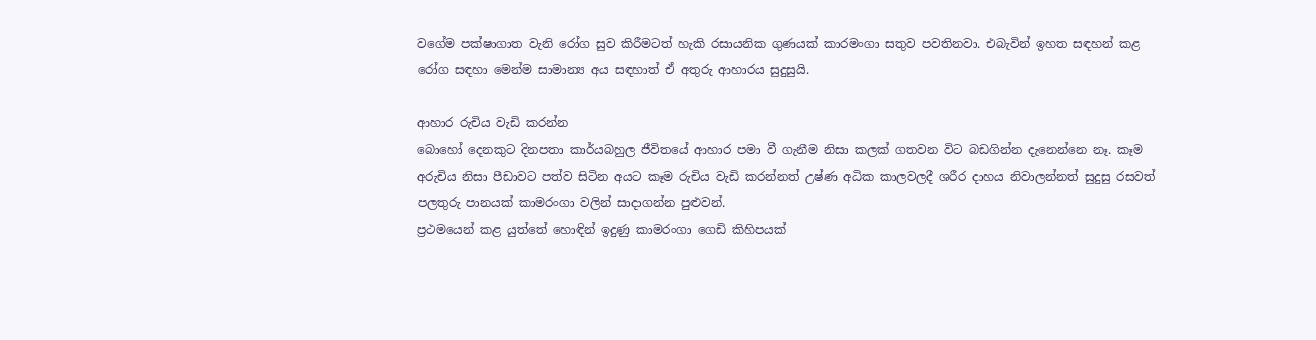වගේම පක්ෂාගාත වැනි රෝග සුව කිරීමටත් හැකි රසායනික ගුණයක් කාරමංගා සතුව පවතිනවා. එබැවින් ඉහත සඳහන් කළ රෝග සඳහා මෙන්ම සාමාන්‍ය අය සඳහාත් ඒ අතුරු ආහාරය සුදුසුයි.

ආහාර රුචිය වැඩි කරන්න
බොහෝ දෙනකුට දිනපතා කාර්යබහුල ජීවිතයේ ආහාර පමා වී ගැනීම නිසා කලක් ගතවන විට බඩගින්න දැනෙන්නෙ නෑ. කෑම අරුචිය නිසා පීඩාවට පත්ව සිටින අයට කෑම රුචිය වැඩි කරන්නත් උෂ්ණ අධික කාලවලදී ශරීර දාහය නිවාලන්නත් සුදුසු රසවත් පලතුරු පානයක් කාමරංගා වලින් සාදාගන්න පුළුවන්.
ප්‍රථමයෙන් කළ යුත්තේ හොඳින් ඉදුණු කාමරංගා ගෙඩි කිහිපයක්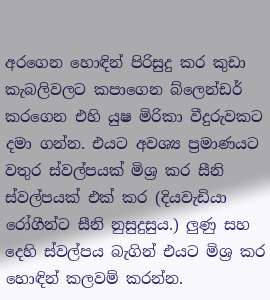අරගෙන හොඳින් පිරිසුදු කර කුඩා කැබලිවලට කපාගෙන බ්ලෙන්ඩර් කරගෙන එහි යුෂ මිරිකා වීදුරුවකට දමා ගන්න. එයට අවශ්‍ය ප්‍රමාණයට වතුර ස්වල්පයක් මිශ්‍ර කර සීනි ස්වල්පයක් එක් කර (දියවැඩියා රෝගීන්ට සීනි නුසුදුසුය.) ලුණු සහ දෙහි ස්වල්පය බැගින් එයට මිශ්‍ර කර හොඳින් කලවම් කරන්න.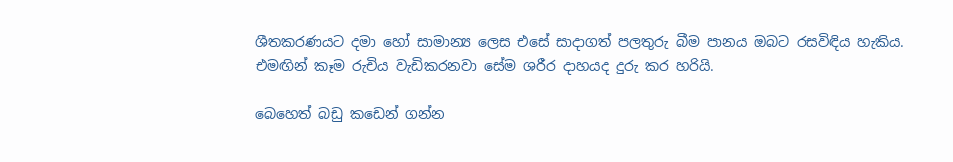ශීතකරණයට දමා හෝ සාමාන්‍ය ලෙස එසේ සාදාගත් පලතුරු බීම පානය ඔබට රසවිඳිය හැකිය. එමඟින් කෑම රුචිය වැඩිකරනවා සේම ශරීර දාහයද දුරු කර හරියි.

බෙහෙත් බඩු කඩෙන් ගන්න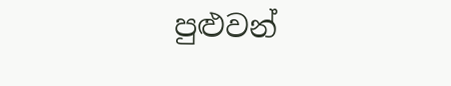පුළුවන්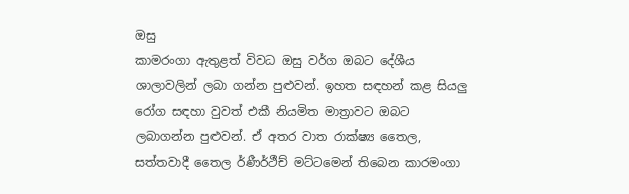ඔසු
කාමරංගා ඇතුළත් විවධ ඔසු වර්ග ඔබට දේශීය ශාලාවලින් ලබා ගන්න පුළුවන්. ඉහත සඳහන් කළ සියලු රෝග සඳහා වුවත් එකී නියමිත මාත්‍රාවට ඔබට ලබාගන්න පුළුවන්. ඒ අතර වාත රාක්ෂ්‍ය තෛල, සත්තවාදී තෛල ර්ණීර්ථීච් මට්ටමෙන් තිබෙන කාරමංගා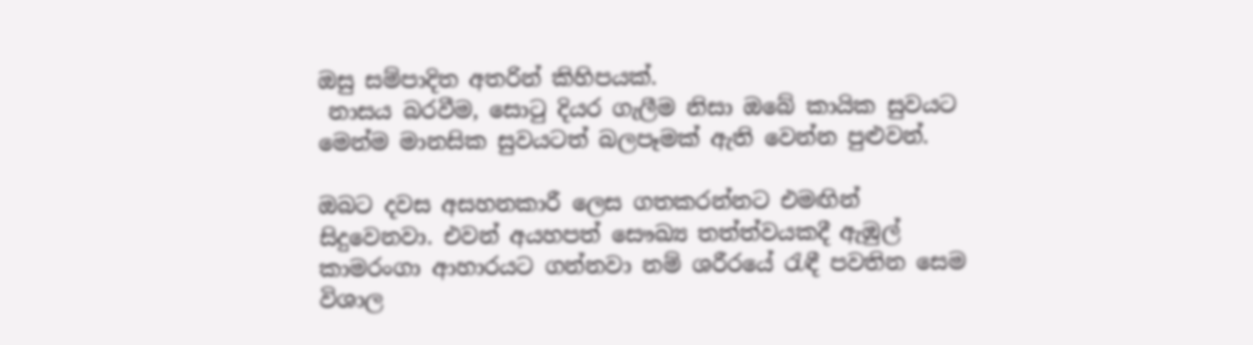ඔසු සම්පාදිත අතරින් කිහිපයක්.
 නාසය බරවීම, සොටු දියර ගැලීම නිසා ඔබේ කායික සුවයට මෙන්ම මානසික සුවයටත් බලපෑමක් ඇති වෙන්න පුළුවන්.

ඔබට දවස අසහනකාරී ලෙස ගතකරන්නට එමඟින් සිදුවෙනවා. එවන් අයහපත් සෞඛ්‍ය තත්ත්වයකදී ඇඹුල් කාමරංගා ආහාරයට ගන්නවා නම් ශරීරයේ රැඳී පවතින සෙම විශාල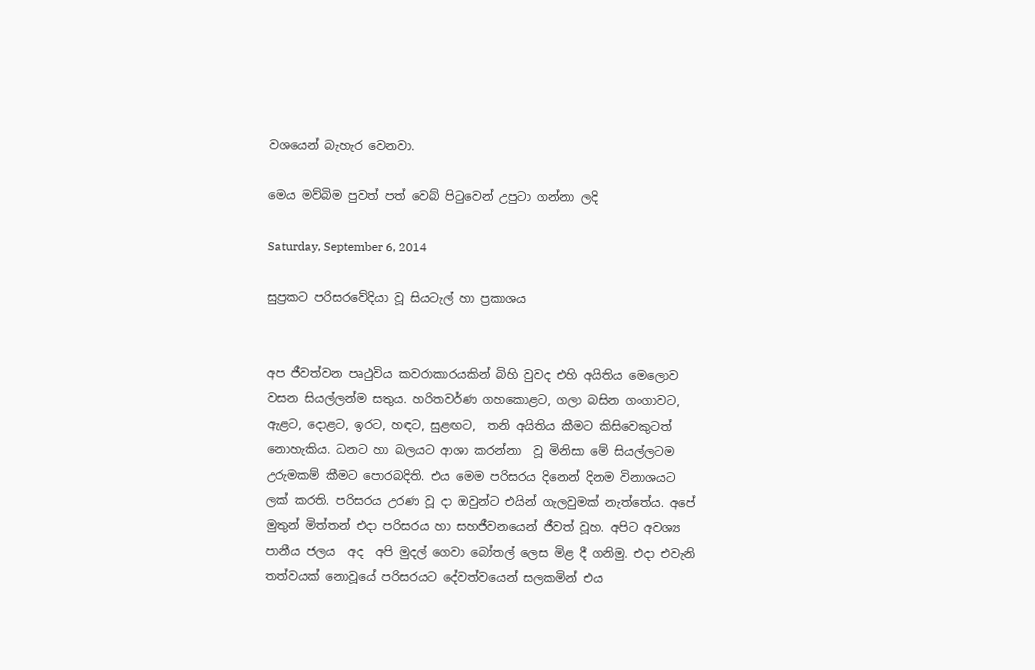වශයෙන් බැහැර වෙනවා.

මෙය මව්බිම පුවත් පත් වෙබ් පිටුවෙන් උපුටා ගන්නා ලදි

Saturday, September 6, 2014

සුප්‍රකට පරිසරවේදියා වූ සියටැල් හා ප්‍රකාශය


අප ජීවත්වන පෘථුවිය කවරාකාරයකින් බිහි වුවද එහි අයිතිය මෙලොව වසන සියල්ලන්ම සතුය. හරිතවර්ණ ගහකොළට, ගලා බසින ගංගාවට, ඇළට, දොළට, ඉරට, හඳට, සුළඟට,  තනි අයිතිය කීමට කිසිවෙකුටත් නොහැකිය. ධනට හා බලයට ආශා කරන්නා  වූ මිනිසා මේ සියල්ලටම උරුමකම් කීමට පොරබදිති. එය මෙම පරිසරය දිනෙන් දිනම විනාශයට ලක් කරති. පරිසරය උරණ වූ දා ඔවුන්ට එයින් ගැලවුමක් නැත්තේය. අපේ මුතුන් මිත්තන් එදා පරිසරය හා සහජීවනයෙන් ජීවත් වූහ. අපිට අවශ්‍ය පානීය ජලය  අද  අපි මුදල් ගෙවා බෝතල් ලෙස මිළ දී ගනිමු. එදා එවැනි තත්වයක් නොවූයේ පරිසරයට දේවත්වයෙන් සලකමින් එය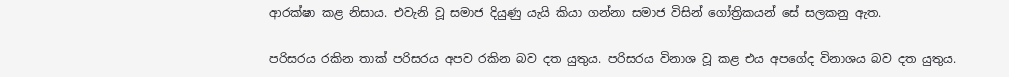ආරක්ෂා කළ නිසාය. එවැනි වූ සමාජ දියුණු යැයි කියා ගන්නා සමාජ විසින් ගෝත්‍රිකයන් සේ සලකනු ඇත.

පරිසරය රකින තාක් පරිසරය අපව රකින බව දත යුතුය. පරිසරය විනාශ වූ කළ එය අපගේද විනාශය බව දත යුතුය.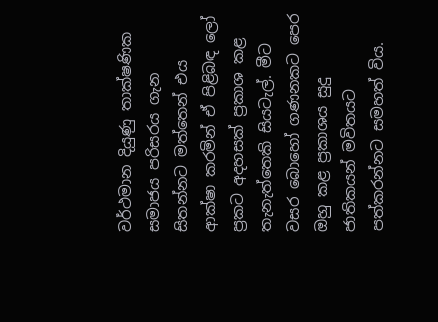වර්ථමාන දියුණු තාක්ෂණික සමාජය පරිසරය ගැන සිතන්නට මත්තෙන් එය ආක්ෂා කරමින් ඒ පිළිබඳ ලෝ ප්‍රකට අදහසක් ප්‍රකාශ කළ තැනැත්තෙකි සියටැල්. මීට වසර බොහෝ ගණනකට පෙර ඔහු කළ ප්‍රකාශය සුදු ජාතිකයන් මවිතයට පත්කරන්නට සමහත් විය.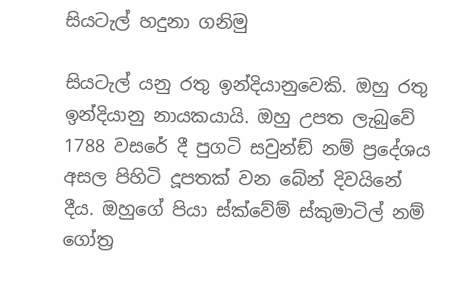සියටැල් හදුනා ගනිමු

සියටැල් යනු රතු ඉන්දියානුවෙකි. ඔහු රතු ඉන්දියානු නායකයායි. ඔහු උපත ලැබුවේ 1788 වසරේ දී පුගටි සවුන්ඞ් නම් ප්‍රදේශය අසල පිහිටි දූපතක් වන බේන් දිවයිනේ දීය. ඔහුගේ පියා ස්ක්වේම් ස්කුමාටිල් නම් ගෝත්‍ර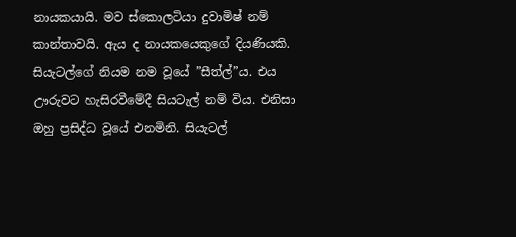නායකයායි. මව ස්කොලටියා දුවාමිෂ් නම් කාන්තාවයි. ඇය ද නායකයෙකුගේ දියණියකි. සියැටල්ගේ නියම නම වූයේ ”සීත්ල්”ය. එය ඌරුවට හැසිරවීමේදී සියටැල් නම් විය. එනිසා ඔහු ප්‍රසිද්ධ වූයේ එනමිනි. සියැටල්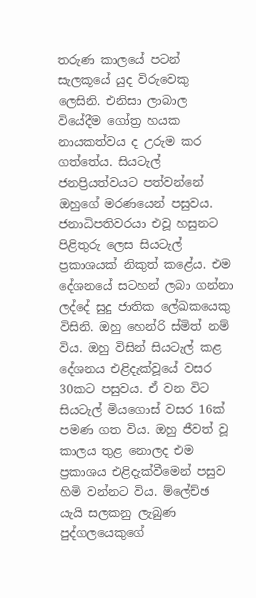තරුණ කාලයේ පටන් සැලකූයේ යුද විරුවෙකු ලෙසිනි. එනිසා ලාබාල වියේදීම ගෝත්‍ර හයක නායකත්වය ද උරුම කර ගත්තේය. සියටැල් ජනප්‍රියත්වයට පත්වන්නේ ඔහුගේ මරණයෙන් පසුවය. ජනාධිපතිවරයා එවූ හසුනට පිළිතුරු ලෙස සියටැල් ප්‍රකාශයක් නිකුත් කළේය. එම දේශනයේ සටහන් ලබා ගන්නා ලද්දේ සුදු ජාතික ලේඛකයෙකු විසිනි. ඔහු හෙන්රි ස්මිත් නම් විය. ඔහු විසින් සියටැල් කළ දේශනය එළිදැක්වූයේ වසර 30කට පසුවය. ඒ වන විට සියටැල් මියගොස් වසර 16ක් පමණ ගත විය. ඔහු ජීවත් වූ කාලය තුළ නොලද එම ප්‍රකාශය එළිදැක්වීමෙන් පසුව හිමි වන්නට විය. ම්ලේච්ඡ යැයි සලකනු ලැබුණ පුද්ගලයෙකුගේ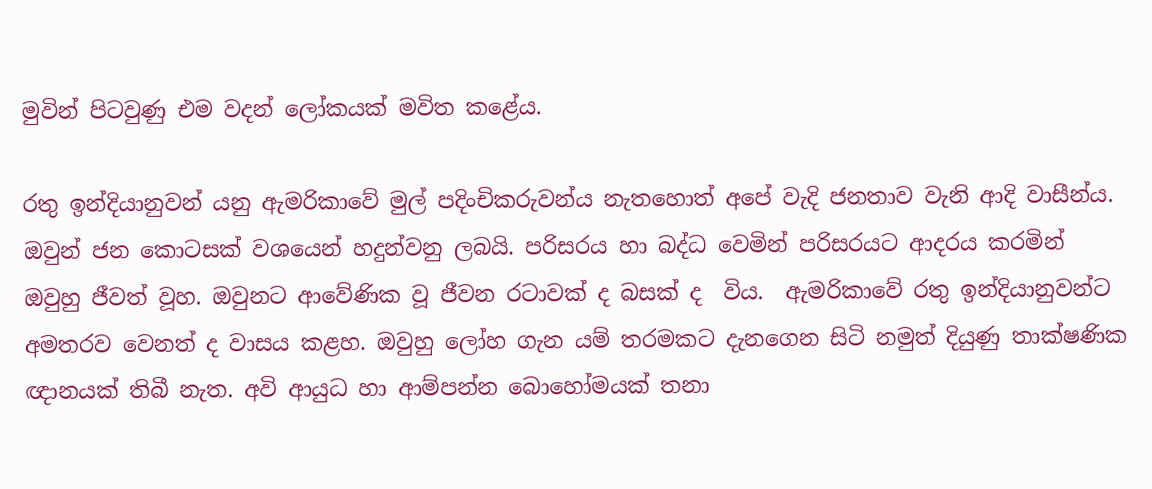මුවින් පිටවුණු එම වදන් ලෝකයක් මවිත කළේය.

රතු ඉන්දියානුවන් යනු ඇමරිකාවේ මුල් පදිංචිකරුවන්ය නැතහොත් අපේ වැදි ජනතාව වැනි ආදි වාසීන්ය. ඔවුන් ජන කොටසක් වශයෙන් හදුන්වනු ලබයි. පරිසරය හා බද්ධ වෙමින් පරිසරයට ආදරය කරමින් ඔවුහු ජීවත් වූහ. ඔවුනට ආවේණික වූ ජීවන රටාවක් ද බසක් ද  විය.  ඇමරිකාවේ රතු ඉන්දියානුවන්ට අමතරව වෙනත් ද වාසය කළහ. ඔවුහු ලෝහ ගැන යම් තරමකට දැනගෙන සිටි නමුත් දියුණු තාක්ෂණික ඥානයක් තිබී නැත. අවි ආයුධ හා ආම්පන්න බොහෝමයක් තනා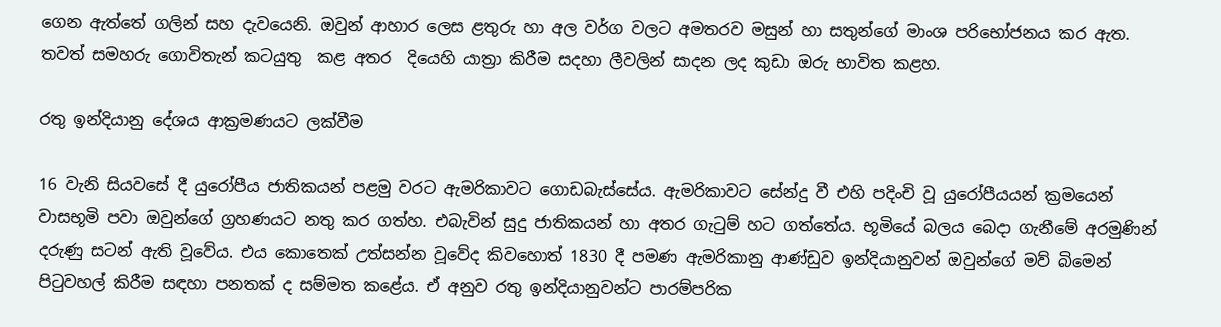ගෙන ඇත්තේ ගලින් සහ දැවයෙනි. ඔවුන් ආහාර ලෙස ළතුරු හා අල වර්ග වලට අමතරව මසුන් හා සතුන්ගේ මාංශ පරිභෝජනය කර ඇත. තවත් සමහරු ගොවිතැන් කටයුතු  කළ අතර  දියෙහි යාත්‍රා කිරීම සදහා ලීවලින් සාදන ලද කුඩා ඔරු භාවිත කළහ.

රතු ඉන්දියානු දේශය ආක්‍රමණයට ලක්වීම

16 වැනි සියවසේ දී යුරෝපීය ජාතිකයන් පළමු වරට ඇමරිකාවට ගොඩබැස්සේය. ඇමරිකාවට සේන්දු වී එහි පදිංචි වූ යුරෝපීයයන් ක්‍රමයෙන් වාසභූමි පවා ඔවුන්ගේ ග්‍රහණයට නතු කර ගත්හ. එබැවින් සුදු ජාතිකයන් හා අතර ගැටුම් හට ගත්තේය. භූමියේ බලය බෙදා ගැනීමේ අරමුණින් දරුණු සටන් ඇති වූවේය. එය කොතෙක් උත්සන්න වූවේද කිවහොත් 1830 දී පමණ ඇමරිකානු ආණ්ඩුව ඉන්දියානුවන් ඔවුන්ගේ මව් බිමෙන් පිටුවහල් කිරීම සඳහා පනතක් ද සම්මත කළේය. ඒ අනුව රතු ඉන්දියානුවන්ට පාරම්පරික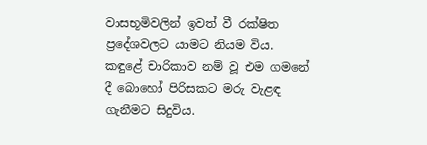වාසභූමිවලින් ඉවත් වී රක්ෂිත ප්‍රදේශවලට යාමට නියම විය. කඳුළේ චාරිකාව නම් වූ එම ගමනේ දී බොහෝ පිරිසකට මරු වැළඳ ගැනීමට සිදුවිය.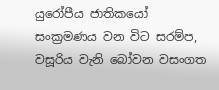යුරෝපීය ජාතිකයෝ සංක්‍රමණය වන විට සරම්ප, වසූරිය වැනි බෝවන වසංගත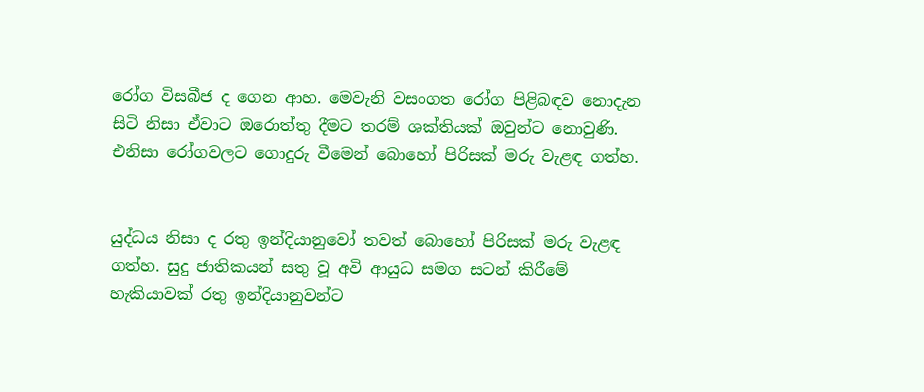රෝග විසබීජ ද ගෙන ආහ. මෙවැනි වසංගත රෝග පිළිබඳව නොදැන සිටි නිසා ඒවාට ඔරොත්තු දීමට තරම් ශක්තියක් ඔවුන්ට නොවුණි. එනිසා රෝගවලට ගොදුරු වීමෙන් බොහෝ පිරිසක් මරු වැළඳ ගත්හ.


යුද්ධය නිසා ද රතු ඉන්දියානුවෝ තවත් බොහෝ පිරිසක් මරු වැළඳ ගත්හ. සුදු ජාතිකයන් සතු වූ අවි ආයුධ සමග සටන් කිරීමේ හැකියාවක් රතු ඉන්දියානුවන්ට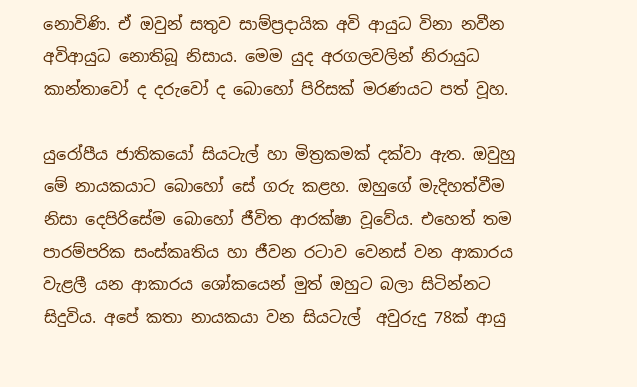නොවිණි. ඒ ඔවුන් සතුව සාම්ප්‍රදායික අවි ආයුධ විනා නවීන අවිආයුධ නොතිබූ නිසාය. මෙම යුද අරගලවලින් නිරායුධ කාන්තාවෝ ද දරුවෝ ද බොහෝ පිරිසක් මරණයට පත් වූහ.

යුරෝපීය ජාතිකයෝ සියටැල් හා මිත්‍රකමක් දක්වා ඇත. ඔවුහු මේ නායකයාට බොහෝ සේ ගරු කළහ. ඔහුගේ මැදිහත්වීම නිසා දෙපිරිසේම බොහෝ ජීවිත ආරක්ෂා වූවේය. එහෙත් තම පාරම්පරික සංස්කෘතිය හා ජීවන රටාව වෙනස් වන ආකාරය වැළලී යන ආකාරය ශෝකයෙන් මුත් ඔහුට බලා සිටින්නට සිදුවිය. අපේ කතා නායකයා වන සියටැල්  අවුරුදු 78ක් ආයු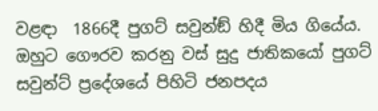වළඳා  1866දී පුගට් සවුන්ඞ් හිදී මිය ගියේය. ඔහුට ගෞරව කරනු වස් සුදු ජාතිකයෝ පුගට් සවුන්ට් ප්‍රදේශයේ පිහිටි ජනපදය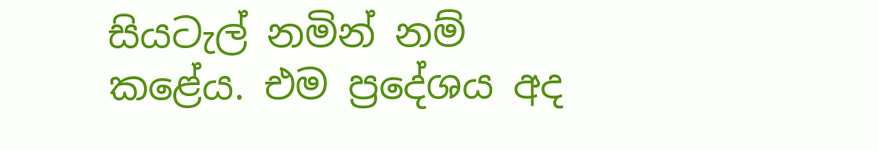සියටැල් නමින් නම් කළේය. එම ප්‍රදේශය අද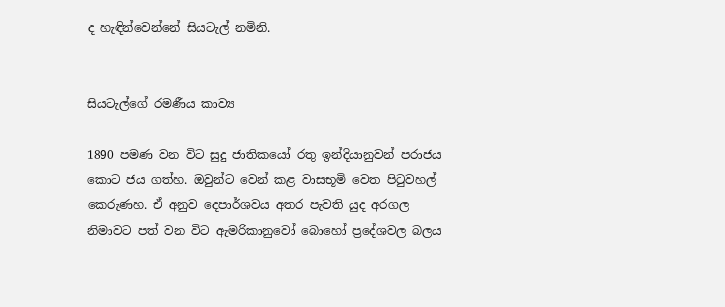ද හැඳින්වෙන්නේ සියටැල් නමිනි.


සියටැල්ගේ රමණීය කාව්‍ය

1890 පමණ වන විට සුදු ජාතිකයෝ රතු ඉන්දියානුවන් පරාජය කොට ජය ගත්හ. ඔවුන්ට වෙන් කළ වාසභූමි වෙත පිටුවහල් කෙරුණහ. ඒ අනුව දෙපාර්ශවය අතර පැවති යුද අරගල නිමාවට පත් වන විට ඇමරිකානුවෝ බොහෝ ප්‍රදේශවල බලය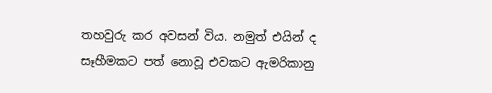තහවුරු කර අවසන් විය. නමුත් එයින් ද සෑහීමකට පත් නොවූ එවකට ඇමරිකානු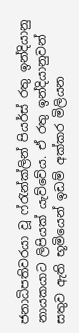ජනාධිපතිවරයා වූ ෆ්රැන්ක්ලින් පියර්ස් රතු ඉන්දියානු නායකයාට ලිපියක් යැව්වේය. ඒ රතු ඉන්දියානුවන් සතුව ඇති භූමියෙන් ඉඩම් අක්කර මිලියන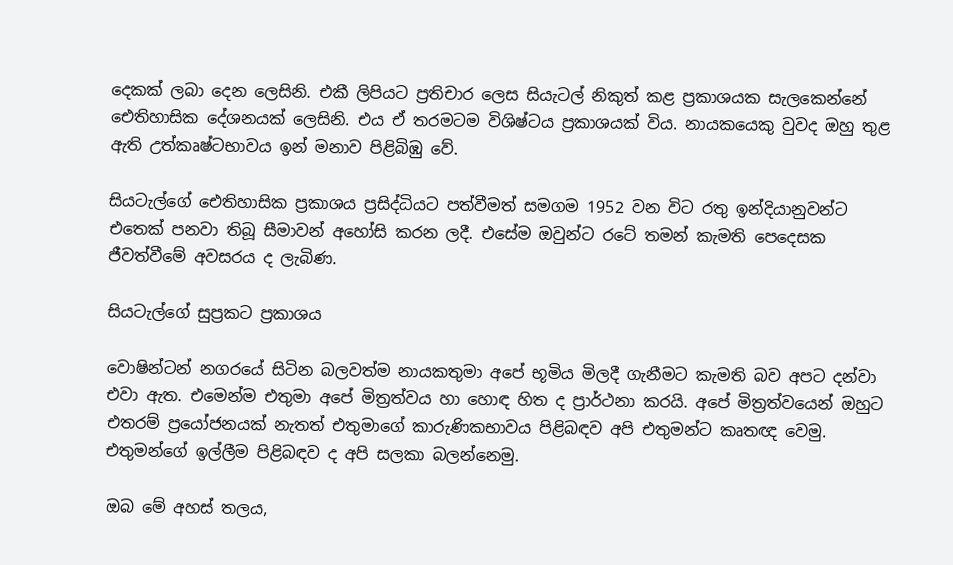දෙකක් ලබා දෙන ලෙසිනි. එකී ලිපියට ප්‍රතිචාර ලෙස සියැටල් නිකුත් කළ ප්‍රකාශයක සැලකෙන්නේ ඓතිහාසික දේශනයක් ලෙසිනි. එය ඒ තරමටම විශිෂ්ටය ප්‍රකාශයක් විය. නායකයෙකු වුවද ඔහු තුළ ඇති උත්කෘෂ්ටභාවය ඉන් මනාව පිළිබිඹු වේ.

සියටැල්ගේ ඓතිහාසික ප්‍රකාශය ප්‍රසිද්ධියට පත්වීමත් සමගම 1952 වන විට රතු ඉන්දියානුවන්ට එතෙක් පනවා තිබූ සීමාවන් අහෝසි කරන ලදී. එසේම ඔවුන්ට රටේ තමන් කැමති පෙදෙසක ජීවත්වීමේ අවසරය ද ලැබිණ.

සියටැල්ගේ සුප්‍රකට ප්‍රකාශය

වොෂින්ටන් නගරයේ සිටින බලවත්ම නායකතුමා අපේ භූමිය මිලදී ගැනීමට කැමති බව අපට දන්වා එවා ඇත. එමෙන්ම එතුමා අපේ මිත්‍රත්වය හා හොඳ හිත ද ප්‍රාර්ථනා කරයි. අපේ මිත්‍රත්වයෙන් ඔහුට එතරම් ප්‍රයෝජනයක් නැතත් එතුමාගේ කාරුණිකභාවය පිළිබඳව අපි එතුමන්ට කෘතඥ වෙමු. එතුමන්ගේ ඉල්ලීම පිළිබඳව ද අපි සලකා බලන්නෙමු.

ඔබ මේ අහස් තලය,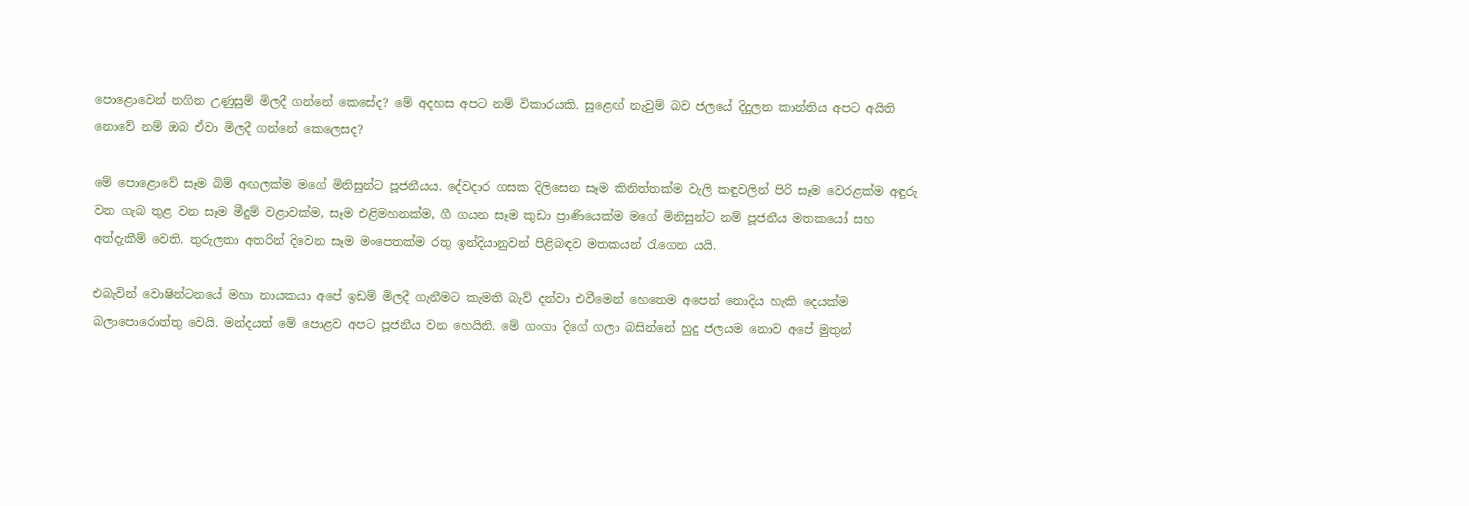පොළොවෙන් නගින උණුසුම් මිලදී ගන්නේ කෙසේද? මේ අදහස අපට නම් විකාරයකි. සුළෙඟ් නැවුම් බව ජලයේ දිදුලන කාන්තිය අපට අයිති නොවේ නම් ඔබ ඒවා මිලදී ගන්නේ කෙලෙසද?

මේ පොළොවේ සෑම බිම් අඟලක්ම මගේ මිනිසුන්ට පූජනීයය. දේවදාර ගසක දිලිසෙන සෑම කිනිත්තක්ම වැලි කඳුවලින් පිරි සෑම වෙරළක්ම අඳුරු වන ගැබ තුළ වන සෑම මීදුම් වළාවක්ම, සෑම එළිමහනක්ම, ගී ගයන සෑම කුඩා ප්‍රාණියෙක්ම මගේ මිනිසුන්ට නම් පූජනීය මතකයෝ සහ අත්දැකීම් වෙති. තුරුලතා අතරින් දිවෙන සෑම මංපෙතක්ම රතු ඉන්දියානුවන් පිළිබඳව මතකයන් රැගෙන යයි.

එබැවින් වොෂින්ටනයේ මහා නායකයා අපේ ඉඩම් මිලදී ගැනීමට කැමති බැව් දන්වා එවීමෙන් හෙතෙම අපෙන් නොදිය හැකි දෙයක්ම බලාපොරොත්තු වෙයි. මන්දයත් මේ පොළව අපට පූජනීය වන හෙයිනි. මේ ගංගා දිගේ ගලා බසින්නේ හුදු ජලයම නොව අපේ මුතුන්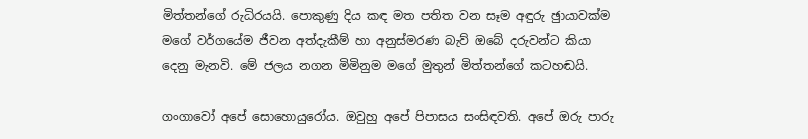මිත්තන්ගේ රුධිරයයි. පොකුණු දිය කඳ මත පතිත වන සෑම අඳුරු ඡුායාවක්ම මගේ වර්ගයේම ජීවන අත්දැකීම් හා අනුස්මරණ බැව් ඔබේ දරුවන්ට කියා දෙනු මැනවි. මේ ජලය නගන මිමිනුම මගේ මුතුන් මිත්තන්ගේ කටහඬයි.

ගංගාවෝ අපේ සොහොයුරෝය. ඔවුහු අපේ පිපාසය සංසිඳවති. අපේ ඔරු පාරු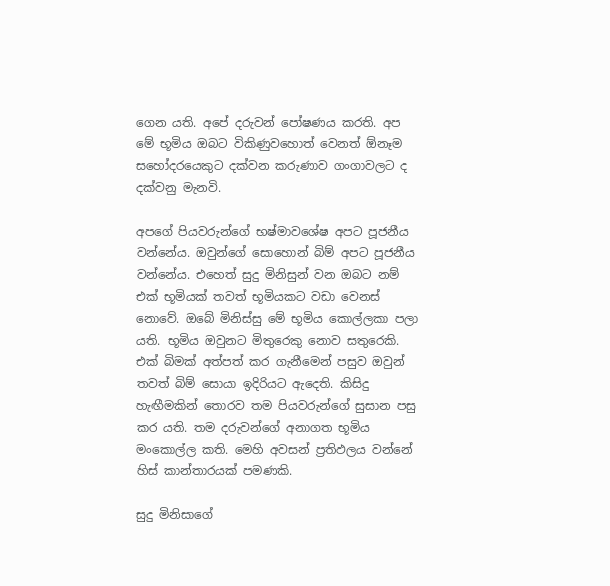ගෙන යති. අපේ දරුවන් පෝෂණය කරති. අප මේ භූමිය ඔබට විකිණුවහොත් වෙනත් ඕනෑම සහෝදරයෙකුට දක්වන කරුණාව ගංගාවලට ද දක්වනු මැනවි.

අපගේ පියවරුන්ගේ භෂ්මාවශේෂ අපට පූජනීය වන්නේය. ඔවුන්ගේ සොහොන් බිම් අපට පූජනීය වන්නේය. එහෙත් සුදු මිනිසුන් වන ඔබට නම් එක් භූමියක් තවත් භූමියකට වඩා වෙනස් නොවේ. ඔබේ මිනිස්සු මේ භූමිය කොල්ලකා පලා යති. භූමිය ඔවුනට මිතුරෙකු නොව සතුරෙකි. එක් බිමක් අත්පත් කර ගැනීමෙන් පසුව ඔවුන් තවත් බිම් සොයා ඉදිරියට ඇදෙති. කිසිදු හැඟීමකින් තොරව තම පියවරුන්ගේ සුසාන පසු කර යති. තම දරුවන්ගේ අනාගත භූමිය මංකොල්ල කති. මෙහි අවසන් ප්‍රතිඵලය වන්නේ හිස් කාන්තාරයක් පමණකි.

සුදු මිනිසාගේ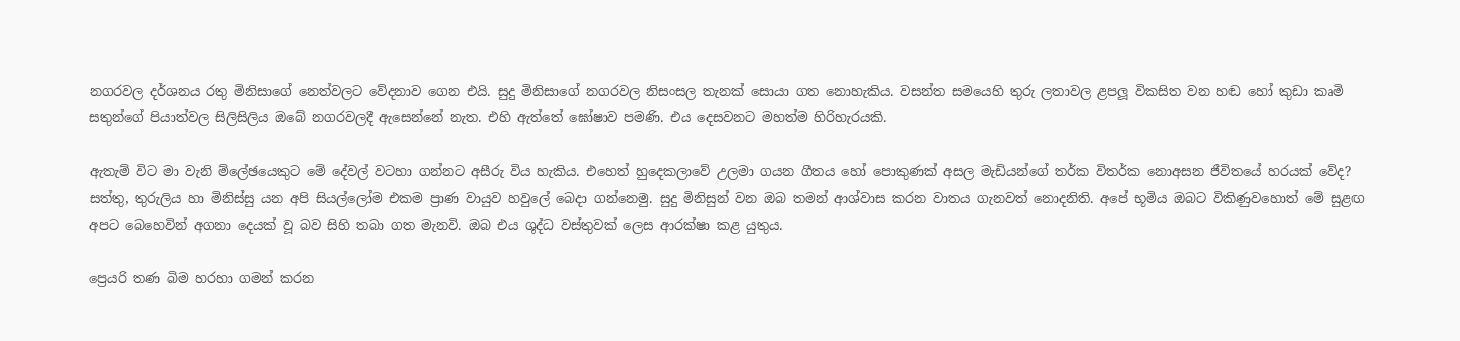නගරවල දර්ශනය රතු මිනිසාගේ නෙත්වලට වේදනාව ගෙන එයි. සුදු මිනිසාගේ නගරවල නිසංසල තැනක් සොයා ගත නොහැකිය. වසන්ත සමයෙහි තුරු ලතාවල ළපලූ විකසිත වන හඬ හෝ කුඩා කෘමි සතුන්ගේ පියාත්වල සිලිසිලිය ඔබේ නගරවලදී ඇසෙන්නේ නැත. එහි ඇත්තේ ඝෝෂාව පමණි. එය දෙසවනට මහත්ම හිරිහැරයකි.

ඇතැම් විට මා වැනි ම්ලේඡයෙකුට මේ දේවල් වටහා ගන්නට අසීරු විය හැකිය. එහෙත් හුදෙකලාවේ උලමා ගයන ගීතය හෝ පොකුණක් අසල මැඩියන්ගේ තර්ක විතර්ක නොඅසන ජීවිතයේ හරයක් වේද?
සත්තු, තුරුලිය හා මිනිස්සු යන අපි සියල්ලෝම එකම ප්‍රාණ වායුව හවුලේ බෙදා ගන්නෙමු. සුදු මිනිසුන් වන ඔබ තමන් ආශ්වාස කරන වාතය ගැනවත් නොදනිති. අපේ භූමිය ඔබට විකිණුවහොත් මේ සුළඟ අපට බෙහෙවින් අගනා දෙයක් වූ බව සිහි තබා ගත මැනවි. ඔබ එය ශුද්ධ වස්තුවක් ලෙස ආරක්ෂා කළ යුතුය.

ප්‍රෙයරි තණ බිම හරහා ගමන් කරන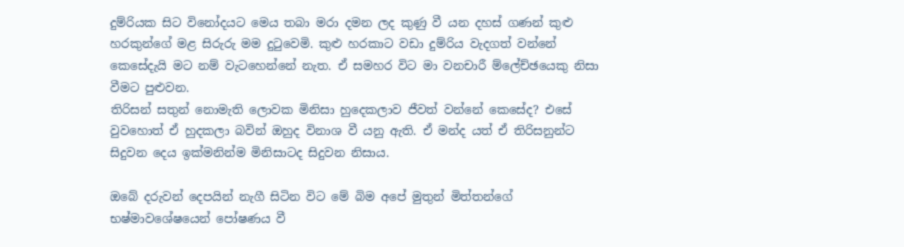දුම්රියක සිට විනෝදයට මෙය තබා මරා දමන ලද කුණු වී යන දහස් ගණන් කුළු හරකුන්ගේ මළ සිරුරු මම දුටුවෙමි. කුළු හරකාට වඩා දුම්රිය වැදගත් වන්නේ කෙසේදැයි මට නම් වැටහෙන්නේ නැත. ඒ සමහර විට මා වනචාරී ම්ලේච්ඡයෙකු නිසා වීමට පුළුවන.
තිරිසන් සතුන් නොමැති ලොවක මිනිසා හුදෙකලාව ජීවත් වන්නේ කෙසේද? එසේ වුවහොත් ඒ හුදකලා බවින් ඔහුද විනාශ වී යනු ඇති. ඒ මන්ද යත් ඒ තිරිසනුන්ට සිදුවන දෙය ඉක්මනින්ම මිනිසාටද සිදුවන නිසාය.

ඔබේ දරුවන් දෙපයින් නැගී සිටින විට මේ බිම අපේ මුතුන් මිත්තන්ගේ භෂ්මාවශේෂයෙන් පෝෂණය වී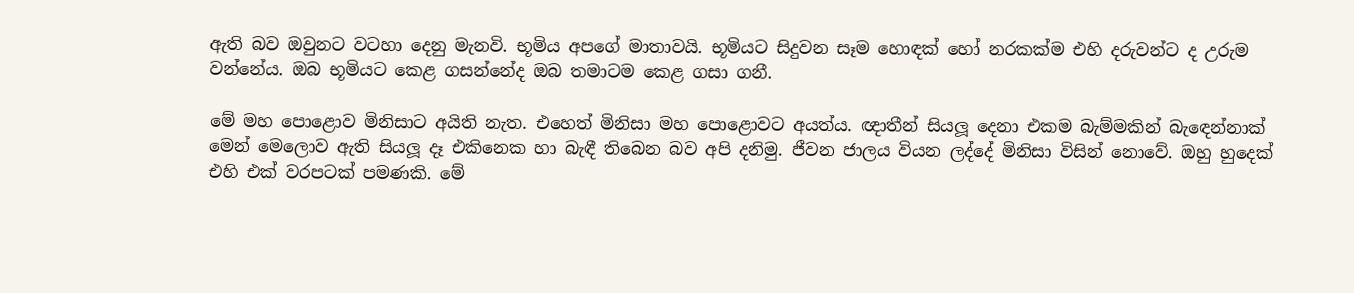ඇති බව ඔවුනට වටහා දෙනු මැනවි. භූමිය අපගේ මාතාවයි. භූමියට සිදුවන සෑම හොඳක් හෝ නරකක්ම එහි දරුවන්ට ද උරුම වන්නේය. ඔබ භූමියට කෙළ ගසන්නේද ඔබ තමාටම කෙළ ගසා ගනී.

මේ මහ පොළොව මිනිසාට අයිති නැත. එහෙත් මිනිසා මහ පොළොවට අයත්ය. ඥාතීන් සියලූ දෙනා එකම බැම්මකින් බැඳෙන්නාක් මෙන් මෙලොව ඇති සියලූ දෑ එකිනෙක හා බැඳී තිබෙන බව අපි දනිමු. ජීවන ජාලය වියන ලද්දේ මිනිසා විසින් නොවේ. ඔහු හුදෙක් එහි එක් වරපටක් පමණකි. මේ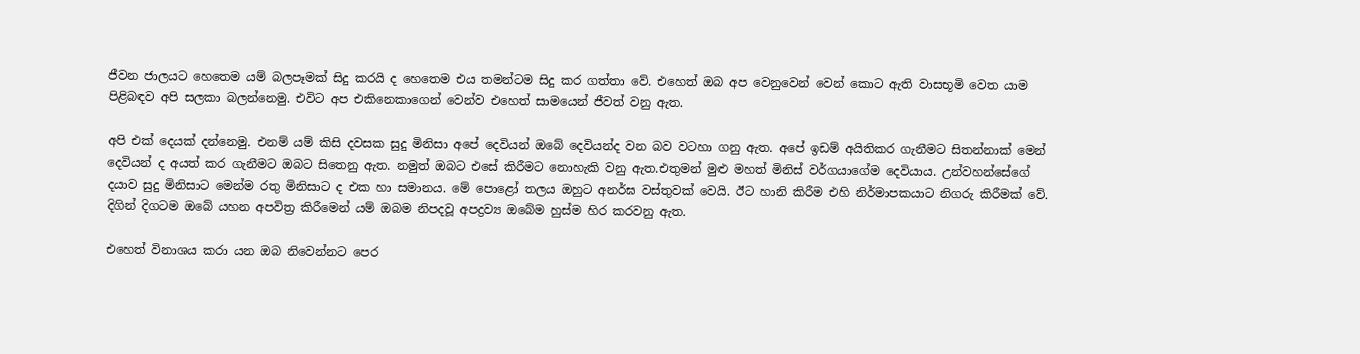ජීවන ජාලයට හෙතෙම යම් බලපෑමක් සිදු කරයි ද හෙතෙම එය තමන්ටම සිදු කර ගත්තා වේ. එහෙත් ඔබ අප වෙනුවෙන් වෙන් කොට ඇති වාසභූමි වෙත යාම පිළිබඳව අපි සලකා බලන්නෙමු. එවිට අප එකිනෙකාගෙන් වෙන්ව එහෙත් සාමයෙන් ජීවත් වනු ඇත.

අපි එක් දෙයක් දන්නෙමු. එනම් යම් කිසි දවසක සුදු මිනිසා අපේ දෙවියන් ඔබේ දෙවියන්ද වන බව වටහා ගනු ඇත. අපේ ඉඩම් අයිතිකර ගැනීමට සිතන්නාක් මෙන් දෙවියන් ද අයත් කර ගැනීමට ඔබට සිතෙනු ඇත. නමුත් ඔබට එසේ කිරීමට නොහැකි වනු ඇත.එතුමන් මුළු මහත් මිනිස් වර්ගයාගේම දෙවියාය. උන්වහන්සේගේ දයාව සුදු මිනිසාට මෙන්ම රතු මිනිසාට ද එක හා සමානය. මේ පොළෝ තලය ඔහුට අනර්ඝ වස්තුවක් වෙයි. ඊට හානි කිරීම එහි නිර්මාපකයාට නිගරු කිරීමක් වේ. දිගින් දිගටම ඔබේ යහන අපවිත්‍ර කිරීමෙන් යම් ඔබම නිපදවූ අපද්‍රව්‍ය ඔබේම හුස්ම හිර කරවනු ඇත.

එහෙත් විනාශය කරා යන ඔබ නිවෙන්නට පෙර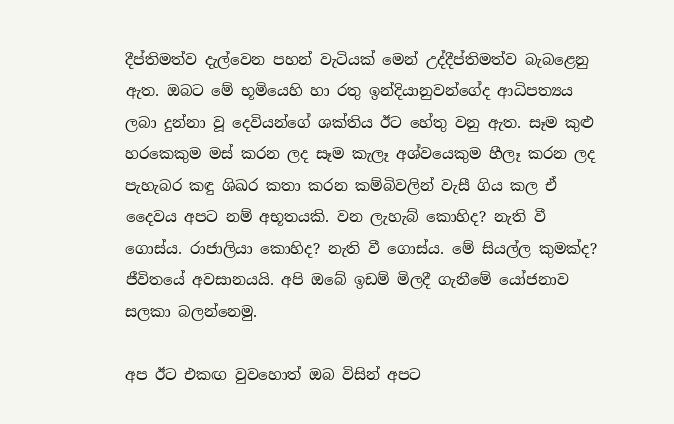දීප්තිමත්ව දැල්වෙන පහන් වැටියක් මෙන් උද්දීප්තිමත්ව බැබළෙනු ඇත. ඔබට මේ භූමියෙහි හා රතු ඉන්දියානුවන්ගේද ආධිපත්‍යය ලබා දුන්නා වූ දෙවියන්ගේ ශක්තිය ඊට හේතු වනු ඇත. සෑම කුළු හරකෙකුම මස් කරන ලද සෑම කැලෑ අශ්වයෙකුම හීලෑ කරන ලද පැහැබර කඳු ශිඛර කතා කරන කම්බිවලින් වැසී ගිය කල ඒ දෛවය අපට නම් අභූතයකි. වන ලැහැබ් කොහිද? නැති වී ගොස්ය. රාජාලියා කොහිද? නැති වී ගොස්ය. මේ සියල්ල කුමක්ද? ජීවිතයේ අවසානයයි. අපි ඔබේ ඉඩම් මිලදී ගැනීමේ යෝජනාව සලකා බලන්නෙමු.

අප ඊට එකඟ වුවහොත් ඔබ විසින් අපට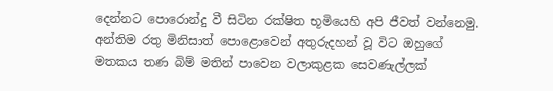දෙන්නට පොරොන්දු වී සිටින රක්ෂිත භූමියෙහි අපි ජීවත් වන්නෙමු. අන්තිම රතු මිනිසාත් පොළොවෙන් අතුරුදහන් වූ විට ඔහුගේ මතකය තණ බිම් මතින් පාවෙන වලාකුළක සෙවණැල්ලක්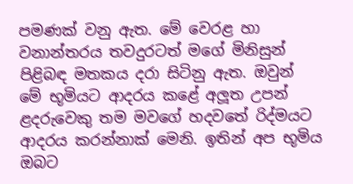පමණක් වනු ඇත. මේ වෙරළ හා වනාන්තරය තවදුරටත් මගේ මිනිසුන් පිළිබඳ මතකය දරා සිටිනු ඇත. ඔවුන් මේ භූමියට ආදරය කළේ අලූත උපන් ළදරුවෙකු තම මවගේ හදවතේ රිද්මයට ආදරය කරන්නාක් මෙනි. ඉතින් අප භූමිය ඔබට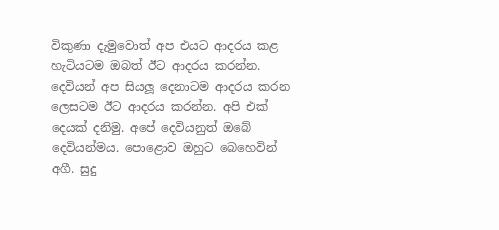විකුණා දැමුවොත් අප එයට ආදරය කළ හැටියටම ඔබත් ඊට ආදරය කරන්න. දෙවියන් අප සියලූ දෙනාටම ආදරය කරන ලෙසටම ඊට ආදරය කරන්න. අපි එක් දෙයක් දනිමු. අපේ දෙවියනුත් ඔබේ දෙවියන්මය. පොළොව ඔහුට බෙහෙවින් අගී. සුදු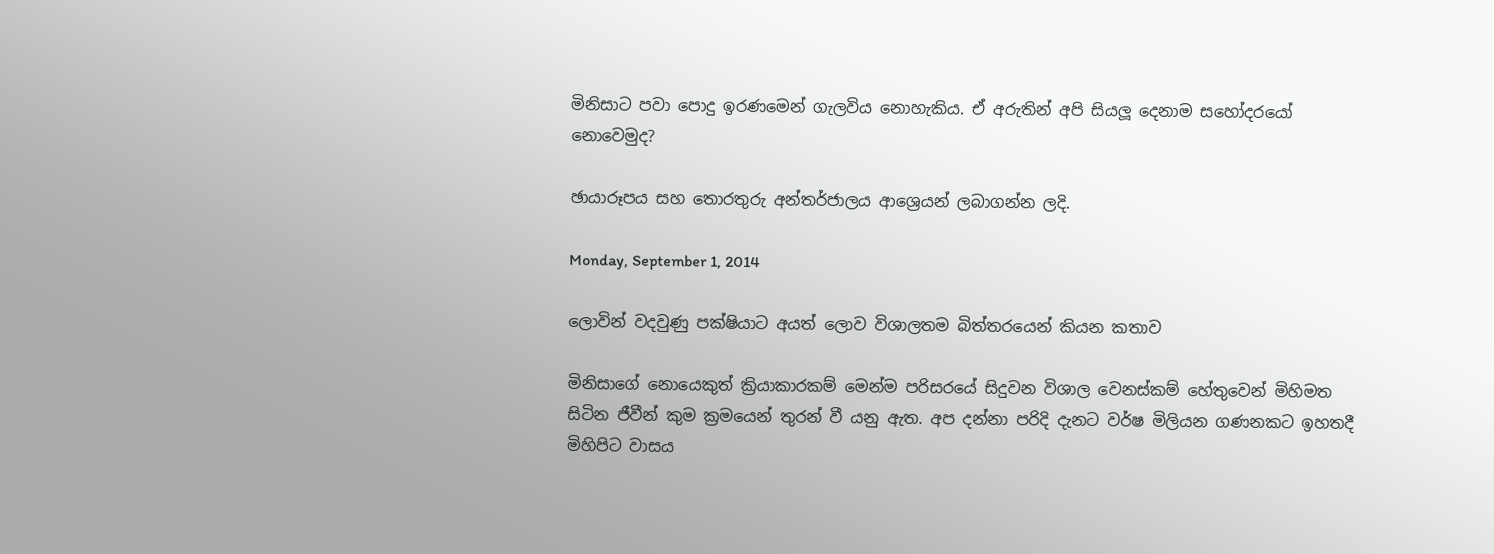මිනිසාට පවා පොදු ඉරණමෙන් ගැලවිය නොහැකිය. ඒ අරුතින් අපි සියලූ දෙනාම සහෝදරයෝ නොවෙමුද?

ඡායාරූපය සහ තොරතුරු අන්තර්ජාලය ආශ්‍රෙයන් ලබාගන්න ලදි.

Monday, September 1, 2014

ලොවින් වදවුණු පක්ෂියාට අයත් ලොව විශාලතම බිත්තරයෙන් කියන කතාව

මිනිසාගේ නොයෙකුත් ක්‍රියාකාරකම් මෙන්ම පරිසරයේ සිදුවන විශාල වෙනස්කම් හේතුවෙන් මිහිමත සිටින ජීවීන් කුම ක්‍රමයෙන් තුරන් වී යනු ඇත. අප දන්නා පරිදි දැනට වර්ෂ මිලියන ගණනකට ඉහතදී මිහිපිට වාසය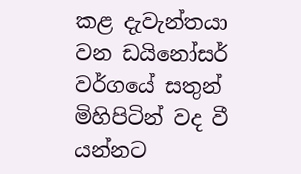කළ දැවැන්තයා වන ඩයිනෝසර් වර්ගයේ සතුන් මිහිපිටින් වද වී යන්නට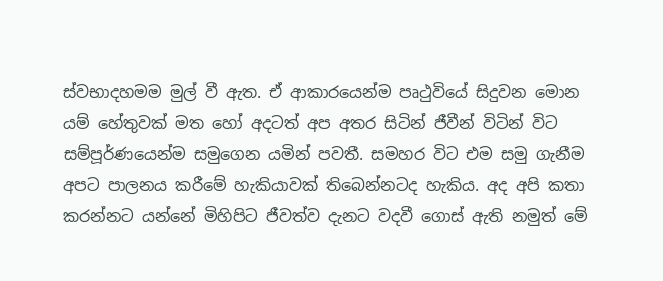ස්වභාදහමම මුල් වී ඇත. ඒ ආකාරයෙන්ම පෘථුවියේ සිදුවන මොන යම් හේතුවක් මත හෝ අදටත් අප අතර සිටින් ජීවීන් විටින් විට සම්පූර්ණයෙන්ම සමුගෙන යමින් පවතී. සමහර විට එම සමු ගැනීම අපට පාලනය කරීමේ හැකියාවක් තිබෙන්නටද හැකිය. අද අපි කතා කරන්නට යන්නේ මිහිපිට ජීවත්ව දැනට වදවී ගොස් ඇති නමුත් මේ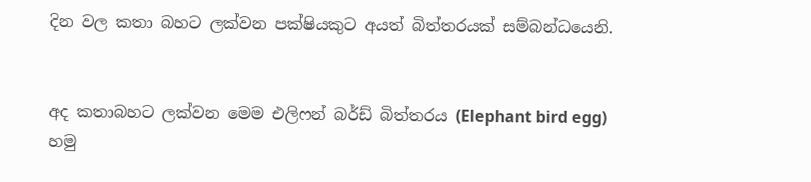දින වල කතා බහට ලක්වන පක්ෂියකුට අයත් බිත්තරයක් සම්බන්ධයෙනි.


අද කතාබහට ලක්වන මෙම එලිෆන් බර්ඩ් බිත්තරය (Elephant bird egg)  හමු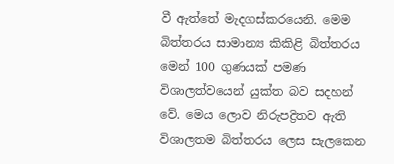වී ඇත්තේ මැදගස්කරයෙනි. මෙම බිත්තරය සාමාන්‍ය කිකිළි බිත්තරය මෙන් 100 ගුණයක් පමණ විශාලත්වයෙන් යුක්ත බව සදහන් වේ. මෙය ලොව නිරුපද්‍රිතව ඇති විශාලතම බිත්තරය ලෙස සැලකෙන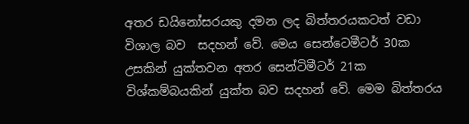අතර ඩයිනෝසරයකු දමන ලද බිත්තරයකටත් වඩා විශාල බව  සදහන් වේ. මෙය සෙන්ට‍ෙමීටර් 30ක උසකින් යුක්තවන අතර සෙන්ටිමීටර් 21ක විශ්කම්බයකින් යුක්ත බව සදහන් වේ. මෙම බිත්තරය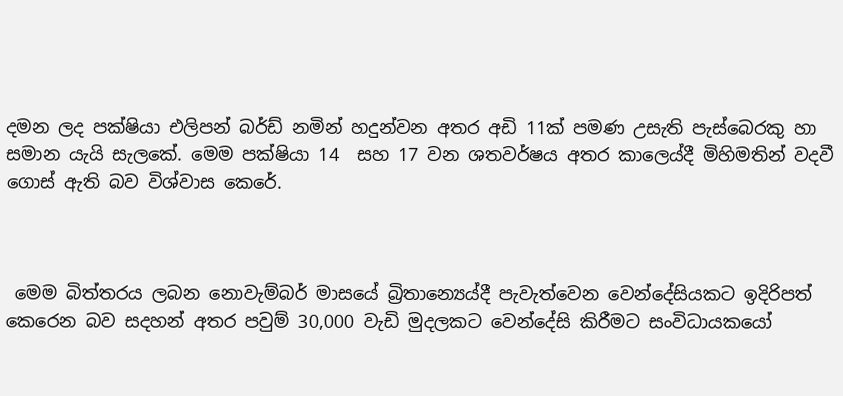දමන ලද පක්ෂියා එලිපන් බර්ඩ් නමින් හදුන්වන අතර අඩි 11ක් පමණ උසැති පැස්බෙරකු හා සමාන යැයි සැලකේ. මෙම පක්ෂියා 14  සහ 17 වන ශතවර්ෂය අතර කාලෙය්දී මිහිමතින් වදවී ගොස් ඇති බව විශ්වාස කෙරේ.



 මෙම බිත්තරය ලබන නොවැම්බර් මාසයේ බ්‍රිතාන්‍යෙය්දී පැවැත්වෙන වෙන්දේසියකට ඉදිරිපත් කෙරෙන බව සදහන් අතර පවුම් 30,000 වැඩි මුදලකට වෙන්දේසි කිරීමට සංවිධායකයෝ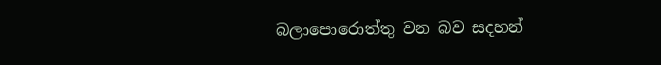බලාපොරොත්තු වන බව සදහන්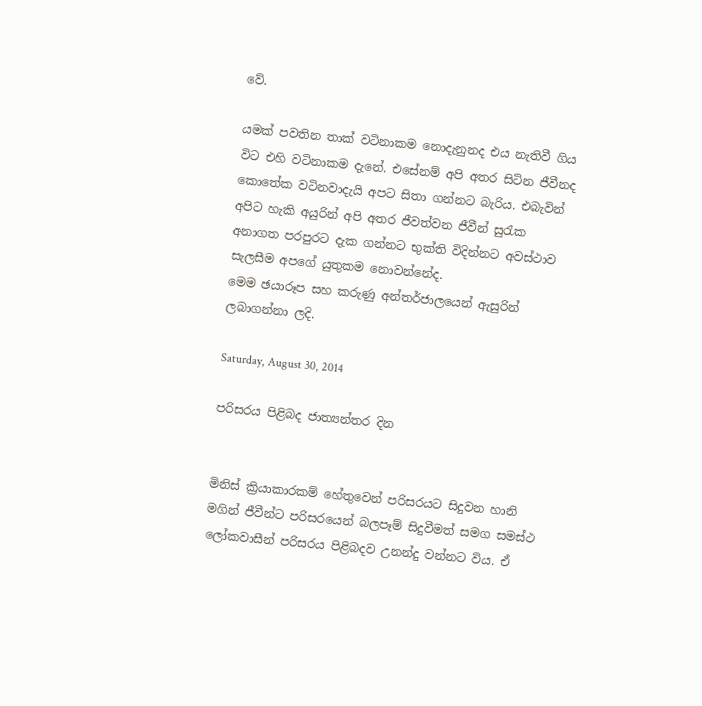වේ.

යමක් පවතින තාක් වටිනාකම නොදැනුනද එය නැතිවී ගිය විට එහි වටිනාකම දැනේ. එසේනම් අපි අතර සිටින ජීවීනද කොතේක වටිනවාදැයි අපට සිතා ගන්නට බැරිය. එබැවින් අපිට හැකි අයුරින් අපි අතර ජීවත්වන ජීවීන් සුරැක අනාගත පරපුරට දැක ගන්නට භුක්ති විදින්නට අවස්ථාව සැලසීම අපගේ යුතුකම නොවන්නේද.
මෙම ඡයාරූප සහ කරුණු අන්තර්ජාලයෙන් ඇසුරින් ලබාගන්නා ලදි.

Saturday, August 30, 2014

පරිසරය පිළිබද ජාත්‍යන්තර දින


මිනිස් ක්‍රියාකාරකම් හේතුවෙන් පරිසරයට සිදුවන හානි මගින් ජීවීන්ට පරිසරයෙන් බලපෑම් සිදුවීමත් සමග සමස්ථ ලෝකවාසීන් පරිසරය පිළිබදව උනන්දු වන්නට විය. ඒ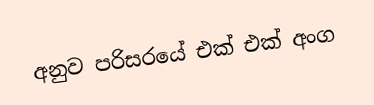අනුව පරිසරයේ එක් එක් අංග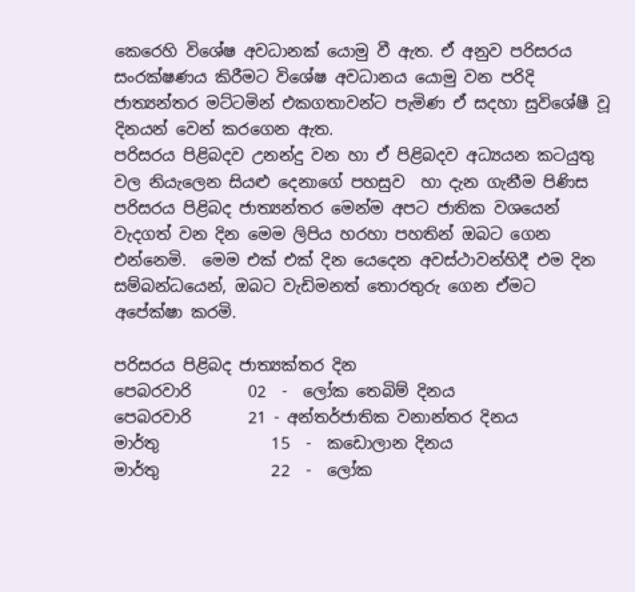කෙරෙහි විශේෂ අවධානක් යොමු වී ඇත. ඒ අනුව පරිසරය සංරක්ෂණය කිරීමට විශේෂ අවධානය යොමු වන පරිදි ජාත්‍යන්තර මට්ටමින් එකගතාවන්ට පැමිණ ඒ සදහා සුවිශේෂී වූ දිනයන් වෙන් කරගෙන ඇත.
පරිසරය පිළිබදව උනන්දු වන හා ඒ පිළිබදව අධ්‍යයන කටයුතු වල නියැලෙන සියළු දෙනාගේ පහසුව  හා දැන ගැනීම පිණිස පරිසරය පිළිබද ජාත්‍යන්තර මෙන්ම අපට ජාතික වශයෙන් වැදගත් වන දින මෙම ලිපිය හරහා පහතින් ඔබට ගෙන එන්නෙමි.  මෙම එක් එක් දින යෙදෙන අවස්ථාවන්හිදී එම දින සම්බන්ධයෙන්, ඔබට වැඩිමනත් තොරතුරු ගෙන ඒමට අපේක්ෂා කරමි.

පරිසරය පිළිබද ජාත්‍යක්තර දින
පෙබරවාරි       02  -  ලෝක තෙබිම් දිනය
පෙබරවාරි       21 - අන්තර්ජාතික වනාන්තර දිනය
මාර්තු              15  -  කඩොලාන දිනය
මාර්තු              22  -  ලෝක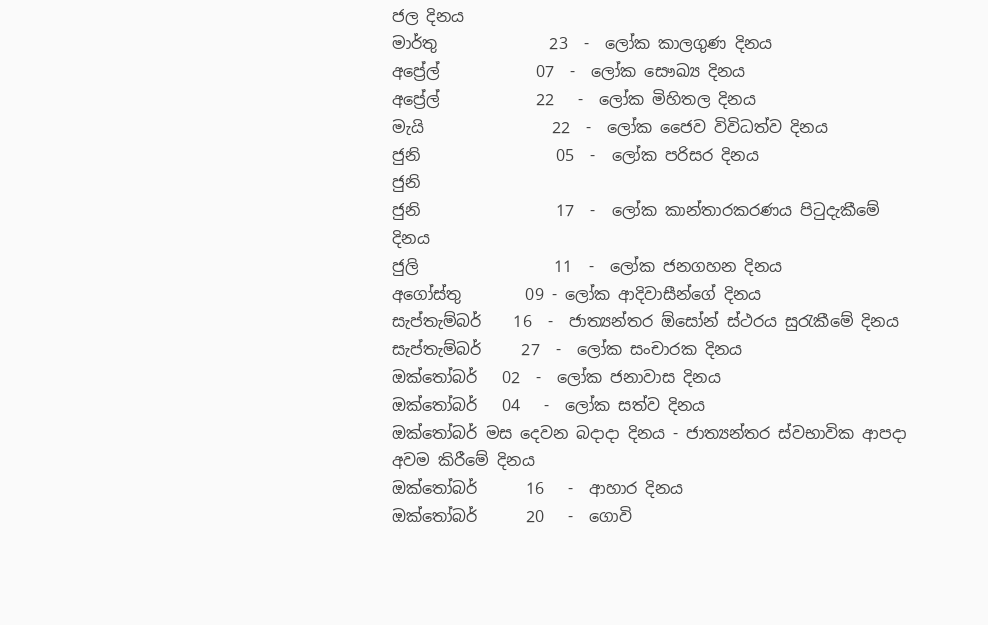ජල දිනය
මාර්තු              23  -  ලෝක කාලගුණ දිනය
අප්‍රේල්            07  -  ලෝක සෞඛ්‍ය දිනය
අප්‍රේල්            22   -  ලෝක මිහිතල දිනය
මැයි                22  -  ලෝක ජෛව විවිධත්ව දිනය
ජුනි                 05  -  ලෝක පරිසර දිනය
ජුනි
ජුනි                 17  -  ලෝක කාන්තාරකරණය පිටුදැකීමේ    දිනය
ජුලි                 11  -  ලෝක ජනගහන දිනය
අගෝස්තු        09 - ලෝක ආදිවාසීන්ගේ දිනය
සැප්තැම්බර්    16  -  ජාත්‍යන්තර ඕසෝන් ස්ථරය සුරැකීමේ දිනය
සැප්තැම්බර්     27  -  ලෝක සංචාරක දිනය
ඔක්තෝබර්   02  -  ලෝක ජනාවාස දිනය
ඔක්තෝබර්   04   -  ලෝක සත්ව දිනය
ඔක්තෝබර් මස දෙවන බදාදා දිනය - ජාත්‍යන්තර ස්වභාවික ආපදා අවම කිරීමේ දිනය
ඔක්තෝබර්      16   -  ආහාර දිනය
ඔක්තෝබර්      20   -  ගොවි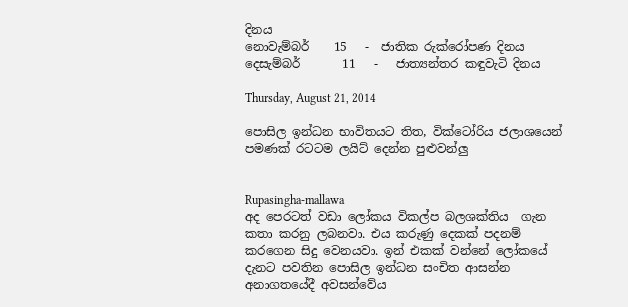දිනය
නොවැම්බර්    15   -  ජාතික රුක්රෝපණ දිනය
දෙසැම්බර්       11   -   ජාත්‍යන්තර කඳුවැටි දිනය

Thursday, August 21, 2014

පොසිල ඉන්ධන භාවිතයට තිත, වික්ටෝරිය ජලාශයෙන් පමණක් රටටම ලයිට් දෙන්න පුළුවන්ලු


Rupasingha-mallawa
අද පෙරටත් වඩා ලෝකය විකල්ප බලශක්තිය  ගැන කතා කරනු ලබනවා. එය කරුණු දෙකක් පදනම් කරගෙන සිදු වෙනයවා. ඉන් එකක් වන්නේ ලෝකයේ දැනට පවතින පොසිල ඉන්ධන සංචිත ආසන්න අනාගතයේදී අවසන්වේය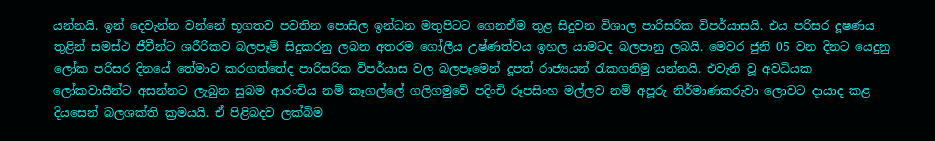යන්නයි. ඉන් දෙවැන්න වන්නේ භූගතව පවතින පොසිල ඉන්ධන මතුපිටට ගෙනඒම තුළ සිදුවන විශාල පාරිසරික විපර්යාසයි. එය පරිසර දූෂණය තුළින් සමස්ථ ජීවීන්ට ශරීරිකව බලපෑම් සිදුකරනු ලබන අතරම ගෝලීය උෂ්ණත්වය ඉහල යාමටද බලපානු ලබයි. මෙවර ජුනි 05 වන දිනට යෙදුනු ලෝක පරිසර දිනයේ තේමාව කරගත්තේද පාරිසරික විපර්යාස වල බලපෑමෙන් දූපත් රාජ්‍යයන් රැකගනිමු යන්නයි. එවැනි වූ අවධියක ලෝකවාසීන්ට අසන්නට ලැබුන සුබම ආරංචිය නම් කෑගල්ලේ ගලිගමුවේ පදිංචි රූපසිංහ මල්ලව නම් අපූරු නිර්මාණකරුවා ලොවට දායාද කළ දියසෙන් බලශක්ති ක්‍රමයයි. ඒ පිළිබදව ලක්බිම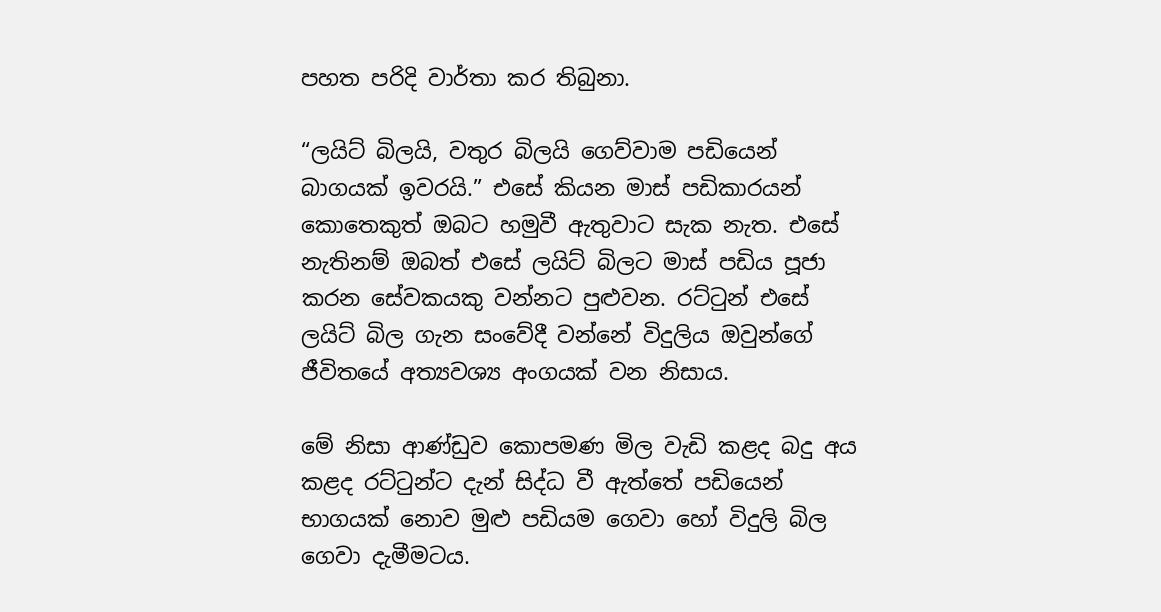පහත පරිදි වාර්තා කර තිබුනා.

“ලයිට් බිලයි, වතුර බිලයි ගෙව්වාම පඩියෙන් බාගයක් ඉවරයි.” එසේ කියන මාස් පඩිකාරයන් කොතෙකුත් ඔබට හමුවී ඇතුවාට සැක නැත. එසේ නැතිනම් ඔබත් එසේ ලයිට් බිලට මාස් පඩිය පූජා කරන සේවකයකු වන්නට පුළුවන. රට්ටුන් එසේ ලයිට් බිල ගැන සංවේදී වන්නේ විදුලිය ඔවුන්ගේ ජීවිතයේ අත්‍යවශ්‍ය අංගයක් වන නිසාය.

මේ නිසා ආණ්ඩුව කොපමණ මිල වැඩි කළද බදු අය කළද රට්ටුන්ට දැන් සිද්ධ වී ඇත්තේ පඩියෙන් භාගයක් නොව මුළු පඩියම ගෙවා හෝ විදුලි බිල ගෙවා දැමීමටය.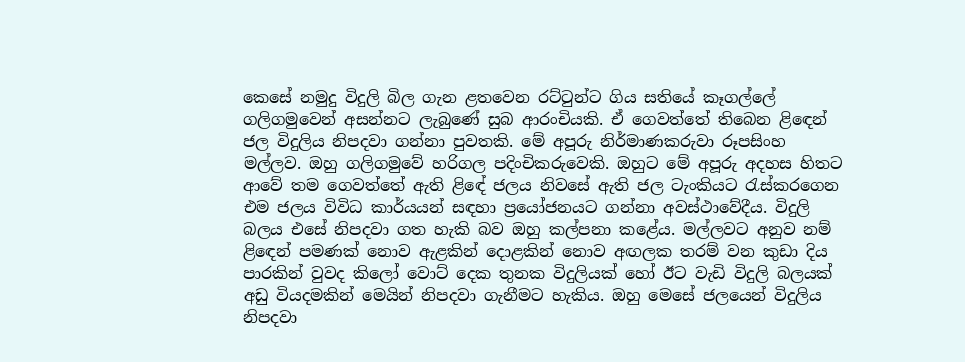කෙසේ නමුදු විදුලි බිල ගැන ළතවෙන රට්ටුන්ට ගිය සතියේ කෑගල්‍ලේ ගලිගමුවෙන් අසන්නට ලැබුණේ සුබ ආරංචියකි. ඒ ගෙවත්තේ තිබෙන ළිඳෙන් ජල විදුලිය නිපදවා ගන්නා පුවතකි. මේ අපූරු නිර්මාණකරුවා රූපසිංහ මල්ලව. ඔහු ගලිගමුවේ හරිගල පදිංචිකරුවෙකි. ඔහුට මේ අපූරු අදහස හිතට ආවේ තම ගෙවත්තේ ඇති ළිඳේ ජලය නිවසේ ඇති ජල ටැංකියට රැස්කරගෙන එම ජලය විවිධ කාර්යයන් සඳහා ප්‍රයෝජනයට ගන්නා අවස්ථාවේදීය. විදුලි බලය එසේ නිපදවා ගත හැකි බව ඔහු කල්පනා කළේය. මල්ලවට අනුව නම් ළිඳෙන් පමණක් නොව ඇළකින් දොළකින් නොව අඟලක තරම් වන කුඩා දිය පාරකින් වුවද කිලෝ වොට් දෙක තුනක විදුලියක් හෝ ඊට වැඩි විදුලි බලයක් අඩු වියදමකින් මෙයින් නිපදවා ගැනීමට හැකිය. ඔහු මෙසේ ජලයෙන් විදුලිය නිපදවා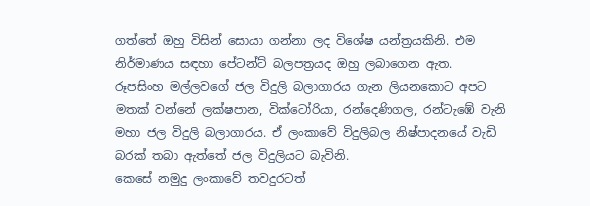ගත්තේ ඔහු විසින් සොයා ගන්නා ලද විශේෂ යන්ත්‍රයකිනි. එම නිර්මාණය සඳහා පේටන්ට් බලපත්‍රයද ඔහු ලබාගෙන ඇත.
රූපසිංහ මල්ලවගේ ජල විදුලි බලාගාරය ගැන ලියනකොට අපට මතක් වන්නේ ලක්ෂපාන, වික්ටෝරියා, රන්දෙණිගල, රන්ටැඹේ වැනි මහා ජල විදුලි බලාගාරය. ඒ ලංකාවේ විදුලිබල නිෂ්පාදනයේ වැඩි බරක් තබා ඇත්තේ ජල විදුලියට බැවිනි.
කෙසේ නමුදු ලංකාවේ තවදුරටත්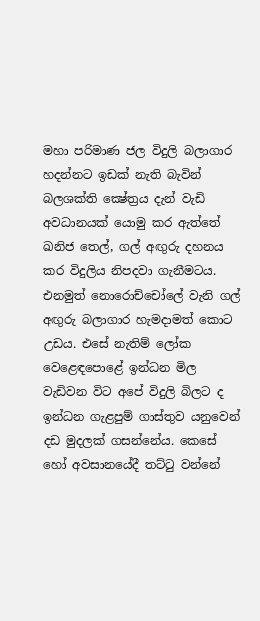මහා පරිමාණ ජල විදුලි බලාගාර හදන්නට ඉඩක් නැති බැවින් බලශක්ති ක්‍ෂේත්‍රය දැන් වැඩි අවධානයක් යොමු කර ඇත්තේ ඛනිජ තෙල්, ගල් අඟුරු දහනය කර විදුලිය නිපදවා ගැනීමටය. එනමුත් නොරොච්චෝ‍ලේ වැනි ගල් අඟුරු බලාගාර හැමදාමත් කොට උඩය. එසේ නැතිම් ලෝක වෙළෙඳ‍පොළේ ඉන්ධන මිල වැඩිවන විට අපේ විදුලි බිලට ද ඉන්ධන ගැළපුම් ගාස්තුව යනුවෙන් දඩ මුදලක් ගසන්නේය. කෙසේ හෝ අවසානයේදී තට්ටු වන්නේ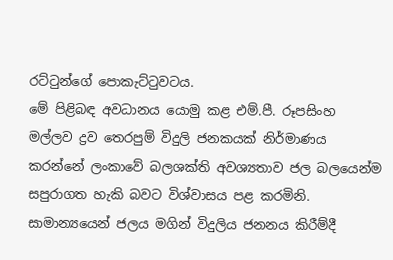රට්ටුන්ගේ ‍පොකැට්ටුවටය.
මේ පිළිබඳ අවධානය යොමු කළ එම්.පී. රූපසිංහ මල්ලව ද්‍රව තෙරපුම් විදුලි ජනකයක් නිර්මාණය කරන්නේ ලංකාවේ බලශක්ති අවශ්‍යතාව ජල බලයෙන්ම සපුරාගත හැකි බවට විශ්වාසය පළ කරමිනි.
සාමාන්‍යයෙන් ජලය මගින් විදුලිය ජනනය කිරීම්දී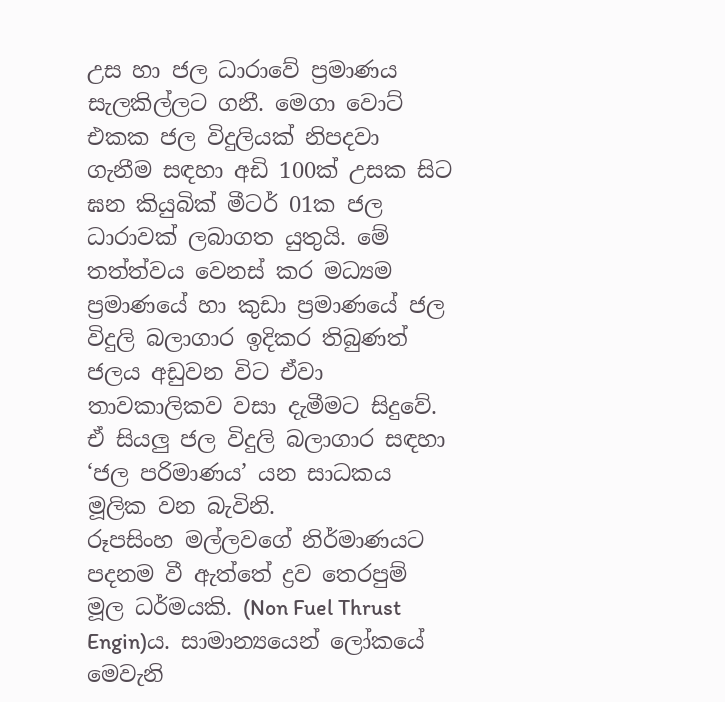උස හා ජල ධාරාවේ ප්‍රමාණය සැලකිල්ලට ගනී. මෙගා වොට් එකක ජල විදුලියක් නිපදවා ගැනීම සඳහා අඩි 100ක් උසක සිට ඝන කියුබික් මීටර් 01ක ජල ධාරාවක් ලබාගත යුතුයි. මේ තත්ත්වය වෙනස් කර මධ්‍යම ප්‍රමාණයේ හා කුඩා ප්‍රමාණයේ ජල විදුලි බලාගාර ඉදිකර තිබුණත් ජලය අඩුවන විට ඒවා තාවකාලිකව වසා දැමීමට සිදුවේ. ඒ සියලු ජල විදුලි බලාගාර සඳහා ‘ජල පරිමාණය’ යන සාධකය මූලික වන බැවිනි.
රූපසිංහ මල්ලවගේ නිර්මාණයට පදනම වී ඇත්තේ ද්‍රව තෙරපුම් මූල ධර්මයකි. (Non Fuel Thrust Engin)ය. සාමාන්‍යයෙන් ලෝකයේ මෙවැනි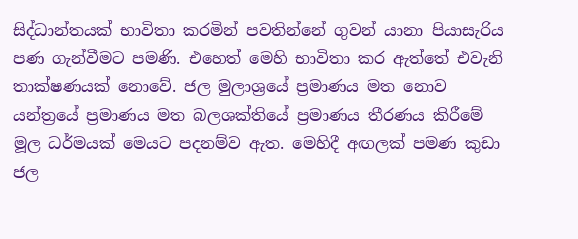සිද්ධාන්තයක් භාවිතා කරමින් පවතින්නේ ගුවන් යානා පියාසැරිය පණ ගැන්වීමට පමණි. එහෙත් මෙහි භාවිතා කර ඇත්තේ එවැනි තාක්ෂණයක් නොවේ. ජල මුලාශ්‍රයේ ප්‍රමාණය මත නොව යන්ත්‍රයේ ප්‍රමාණය මත බලශක්තියේ ප්‍රමාණය තීරණය කිරීමේ මූල ධර්මයක් මෙයට පදනම්ව ඇත. මෙහිදී අඟලක් පමණ කුඩා ජල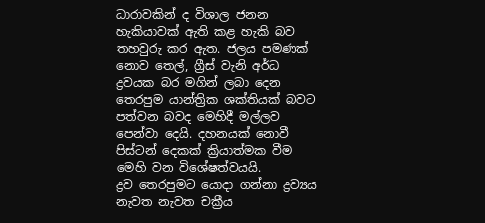ධාරාවකින් ද විශාල ජනන හැකියාවක් ඇති කළ හැකි බව තහවුරු කර ඇත. ජලය පමණක් නොව තෙල්, ග්‍රීස් වැනි අර්ධ ද්‍රවයක බර මගින් ලබා දෙන තෙරපුම යාන්ත්‍රික ශක්තියක් බවට පත්වන බවද මෙහිදී මල්ලව පෙන්වා දෙයි. දහනයක් නොවී පිස්ටන් දෙකක් ක්‍රියාත්මක වීම මෙහි වන විශේෂත්වයයි.
ද්‍රව තෙරපුමට යොදා ගන්නා ද්‍රව්‍යය නැවත නැවත චක්‍රීය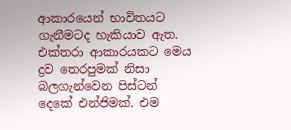ආකාරයෙන් භාවිතයට ගැනීමටද හැකියාව ඇත. එක්තරා ආකාරයකට මෙය ද්‍රව තෙරපුමක් නිසා බලගැන්වෙන පිස්ටන් දෙකේ එන්ජිමක්. එම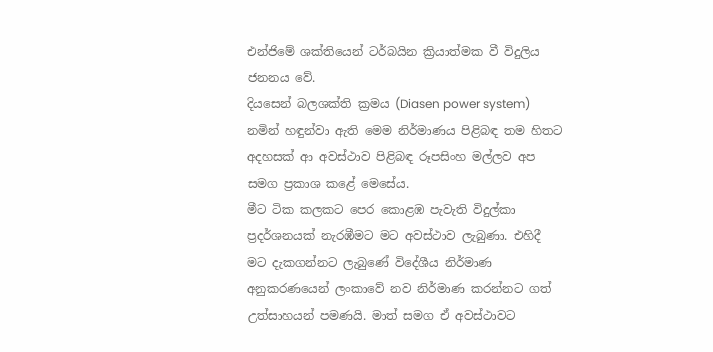එන්ජිමේ ශක්තියෙන් ටර්බයින ක්‍රියාත්මක වී විදුලිය ජනනය වේ.
දියසෙන් බලශක්ති ක්‍රමය (Diasen power system) නමින් හඳුන්වා ඇති මෙම නිර්මාණය පිළිබඳ තම හිතට අදහසක් ආ අවස්ථාව පිළිබඳ රූපසිංහ මල්ලව අප සමග ප්‍රකාශ කළේ මෙසේය.
මීට ටික කලකට පෙර කොළඹ පැවැති විදුල්කා ප්‍රදර්ශනයක් නැරඹීමට මට අවස්ථාව ලැබුණා. එහිදී මට දැකගන්නට ලැබුණේ විදේශීය නිර්මාණ අනුකරණයෙන් ලංකාවේ නව නිර්මාණ කරන්නට ගත් උත්සාහයන් පමණයි. මාත් සමග ඒ අවස්ථාවට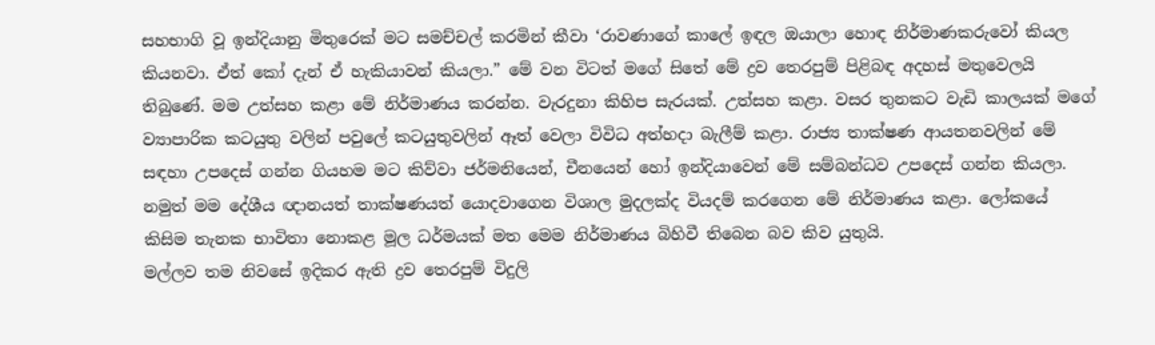සහභාගි වූ ඉන්දියානු මිතුරෙක් මට සමච්චල් කරමින් කීවා ‘රාවණාගේ කා‍ලේ ඉඳල ඔයාලා හොඳ නිර්මාණකරුවෝ කියල කියනවා. ඒත් කෝ දැන් ඒ හැකියාවන් කියලා.” මේ වන විටත් මගේ සිතේ මේ ද්‍රව තෙරපුම් පිළිබඳ අදහස් මතුවෙලයි තිබුණේ. මම උත්සහ කළා මේ නිර්මාණය කරන්න. වැරදුනා කිහිප සැරයක්. උත්සහ කළා. වසර තුනකට වැඩි කාලයක් මගේ ව්‍යාපාරික කටයුතු වලින් පවු‍ලේ කටයුතුවලින් ඈත් වෙලා විවිධ අත්හදා බැලීම් කළා. රාජ්‍ය තාක්ෂණ ආයතනවලින් මේ සඳහා උපදෙස් ගන්න ගියහම මට කිව්වා ජර්මනියෙන්, චීනයෙන් හෝ ඉන්දියාවෙන් මේ සම්බන්ධව උපදෙස් ගන්න කියලා. නමුත් මම දේශීය ඥානයත් තාක්ෂණයත් යොදවාගෙන විශාල මුදලක්ද වියදම් කරගෙන මේ නිර්මාණය කළා. ලෝකයේ කිසිම තැනක භාවිතා නොකළ මූල ධර්මයක් මත මෙම නිර්මාණය බිහිවී තිබෙන බව කිව යුතුයි.
මල්ලව තම නිවසේ ඉදිකර ඇති ද්‍රව තෙරපුම් විදුලි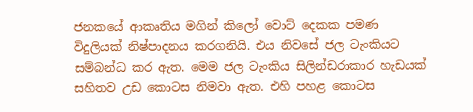ජනකයේ ආකෘතිය මගින් කිලෝ වොට් දෙකක පමණ විදුලියක් නිෂ්පාදනය කරගනියි. එය නිවසේ ජල ටැංකියට සම්බන්ධ කර ඇත. මෙම ජල ටැංකිය සිලින්ඩරාකාර හැඩයක් සහිතව උඩ කොටස නිමවා ඇත. එහි පහළ කොටස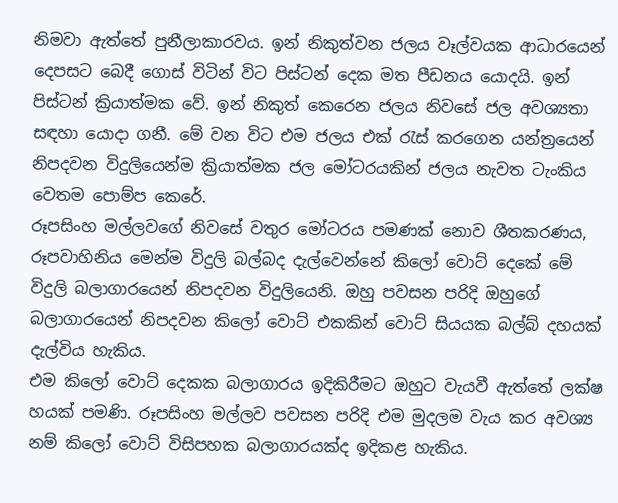නිමවා ඇත්තේ පුනීලාකාරවය. ඉන් නිකුත්වන ජලය වෑල්වයක ආධාරයෙන් දෙපසට බෙදී ගොස් විටින් විට පිස්ටන් දෙක මත පීඩනය යොදයි. ඉන් පිස්ටන් ක්‍රියාත්මක වේ. ඉන් නිකුත් කෙරෙන ජලය නිවසේ ජල අවශ්‍යතා සඳහා යොදා ගනී. මේ වන විට එම ජලය එක් රැස් කරගෙන යන්ත්‍රයෙන් නිපදවන විදුලියෙන්ම ක්‍රියාත්මක ජල මෝටරයකින් ජලය නැවත ටැංකිය වෙතම ‍පොම්ප කෙරේ.
රූපසිංහ මල්ලවගේ නිවසේ වතුර මෝටරය පමණක් නොව ශීතකරණය, රූපවාහිනිය මෙන්ම විදුලි බල්බද දැල්වෙන්නේ කිලෝ වොට් දෙකේ මේ විදුලි බලාගාරයෙන් නිපදවන විදුලියෙනි. ඔහු පවසන පරිදි ඔහුගේ බලාගාරයෙන් නිපදවන කිලෝ වොට් එකකින් වොට් සියයක බල්බ් දහයක් දැල්විය හැකිය.
එම කිලෝ වොට් දෙකක බලාගාරය ඉදිකිරීමට ඔහුට වැයවී ඇත්තේ ලක්ෂ හයක් පමණි. රූපසිංහ මල්ලව පවසන පරිදි එම මුදලම වැය කර අවශ්‍ය නම් කිලෝ වොට් විසිපහක බලාගාරයක්ද ඉදිකළ හැකිය.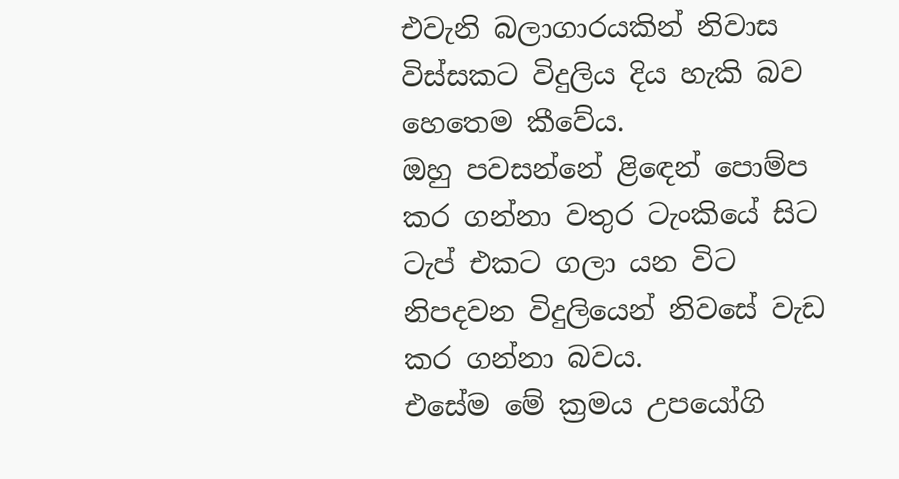එවැනි බලාගාරයකින් නිවාස විස්සකට විදුලිය දිය හැකි බව හෙතෙම කීවේය.
ඔහු පවසන්නේ ළිඳෙන් ‍පොම්ප කර ගන්නා වතුර ටැංකියේ සිට ටැප් එකට ගලා යන විට නිපදවන විදුලියෙන් නිවසේ වැඩ කර ගන්නා බවය.
එසේම මේ ක්‍රමය උපයෝගි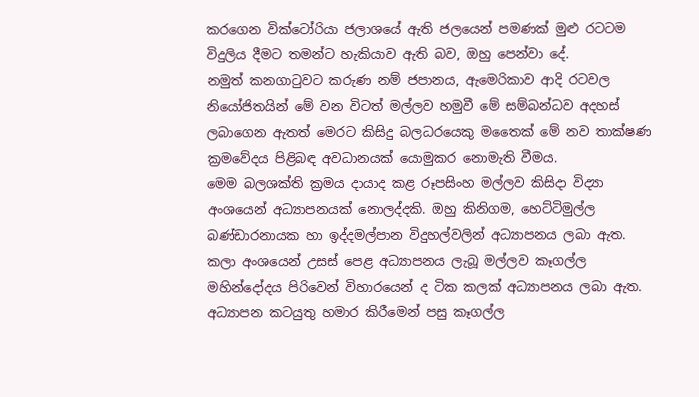කරගෙන වික්ටෝරියා ජලාශයේ ඇති ජලයෙන් පමණක් මුළු රටටම විදුලිය දීමට තමන්ට හැකියාව ඇති බව, ඔහු පෙන්වා දේ.
නමුත් කනගාටුවට කරුණ නම් ජපානය, ඇමෙරිකාව ආදි රටවල නියෝජිතයින් මේ වන විටත් මල්ලව හමුවී මේ සම්බන්ධව අදහස් ලබාගෙන ඇතත් මෙරට කිසිදු බලධරයෙකු මතෛක් මේ නව තාක්ෂණ ක්‍රමවේදය පිළිබඳ අවධානයක් යොමුකර නොමැති වීමය.
මෙම බලශක්ති ක්‍රමය දායාද කළ රූපසිංහ මල්ලව කිසිදා විද්‍යා අංශයෙන් අධ්‍යාපනයක් නොලද්දකි. ඔහු කිනිගම, හෙට්ටිමුල්ල බණ්ඩාරනායක හා ඉද්දමල්පාන විදුහල්වලින් අධ්‍යාපනය ලබා ඇත. කලා අංශයෙන් උසස් පෙළ අධ්‍යාපනය ලැබූ මල්ලව කෑගල්ල මහින්දෝදය පිරිවෙන් විහාරයෙන් ද ටික කලක් අධ්‍යාපනය ලබා ඇත.
අධ්‍යාපන කටයුතු හමාර කිරීමෙන් පසු කෑගල්ල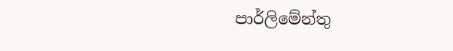පාර්ලිමේන්තු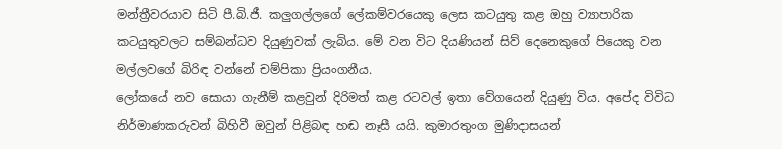මන්ත්‍රීවරයාව සිටි පී.බි.ජී. කලුගල්ලගේ ‍ලේකම්වරයෙකු ලෙස කටයුතු කළ ඔහු ව්‍යාපාරික කටයුතුවලට සම්බන්ධව දියුණුවක් ලැබිය. මේ වන විට දියණියන් සිව් දෙනෙකුගේ පියෙකු වන මල්ලවගේ බිරිඳ වන්නේ චම්පිකා ප්‍රියංගනීය.
ලෝකයේ නව සොයා ගැනීම් කළවුන් දිරිමත් කළ රටවල් ඉතා වේගයෙන් දියුණු විය. අපේද විවිධ නිර්මාණකරුවන් බිහිවී ඔවුන් පිළිබඳ හඬ නෑසී යයි. කුමාරතුංග මුණිදාසයන්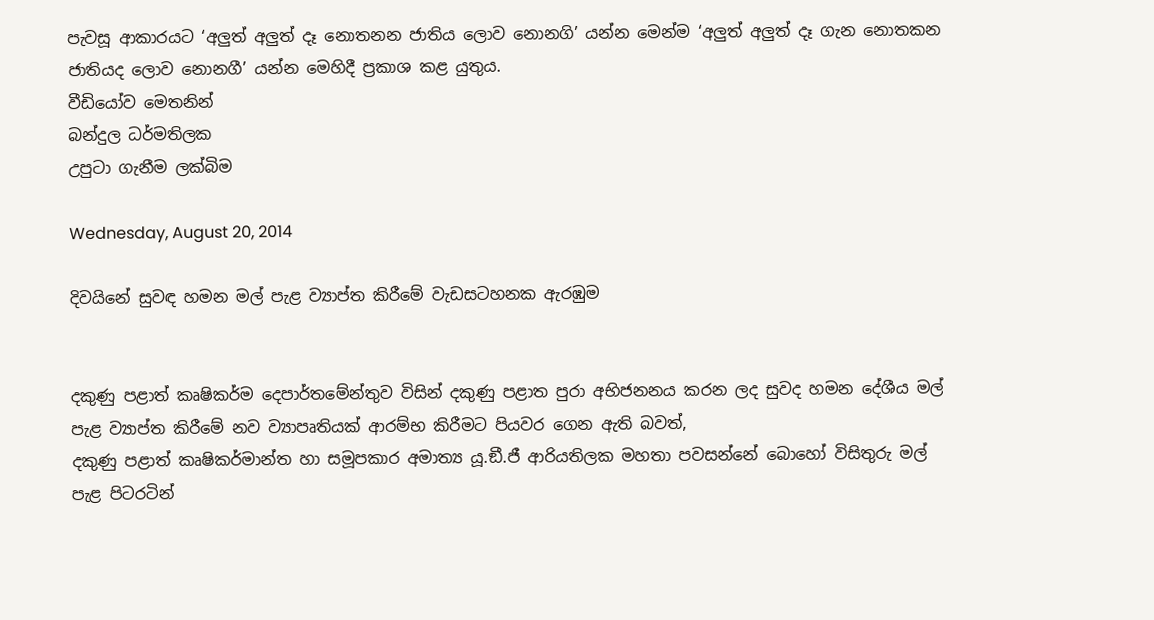පැවසූ ආකාරයට ‘අලුත් අලුත් දෑ නොතනන ජාතිය ලොව නොනගි’ යන්න මෙන්ම ‘අලුත් අලුත් දෑ ගැන නොතකන ජාතියද ලොව නොනගී’ යන්න මෙහිදී ප්‍රකාශ කළ යුතුය.
වීඩියෝව මෙතනින්
බන්දුල ධර්මතිලක
උපුටා ගැනීම ලක්බිම

Wednesday, August 20, 2014

දිවයිනේ සුවඳ හමන මල් පැළ ව්‍යාප්ත කිරීමේ වැඩසටහනක ඇරඹුම


දකුණු පළාත් කෘෂිකර්ම දෙපාර්තමේන්තුව විසින් දකුණු පළාත පුරා අභිජනනය කරන ලද සුවද හමන දේශීය මල් පැළ ව්‍යාප්ත කිරීමේ නව ව්‍යාපෘතියක් ආරම්භ කිරීමට පියවර ගෙන ඇති බවත්,
දකුණු පළාත් කෘෂිකර්මාන්ත හා සමූපකාර අමාත්‍ය යූ.ඞී.ජී ආරියතිලක මහතා පවසන්නේ බොහෝ විසිතුරු මල් පැළ පිටරටින්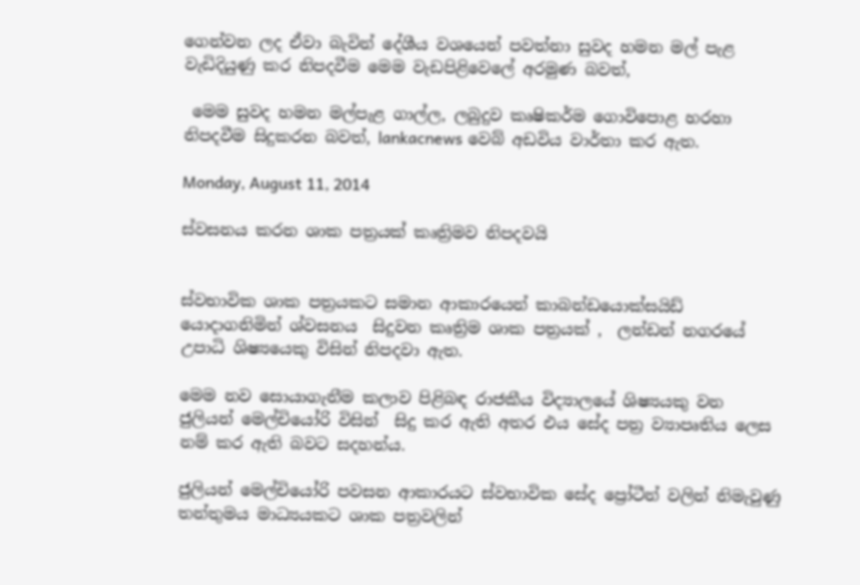ගෙන්වන ලද ඒවා බැවින් දේශීය වශයෙන් පවත්නා සුවද හමන මල් පැළ වැඩිදියුණු කර නිපදවීම මෙම වැඩපිළිවෙලේ අරමුණ බවත්,

 මෙම සුවද හමන මල්පැළ ගාල්ල, ලබුදුව කෘෂිකර්ම ගොවිපොළ හරහා නිපදවීම සිදුකරන බවත්, lankacnews වෙබ් අඩවිය වාර්තා කර ඇත.

Monday, August 11, 2014

ස්වසනය කරන ශාක පත්‍රයක් කෘත්‍රිමව නිපදවයි


ස්වභාවික ශාක පත්‍රයකට සමාන ආකාරයෙන් කාබන්ඩයොක්සයිඩ් යොදාගනිමින් ශ්වසනය  සිදුවන කෘත්‍රිම ශාක පත්‍රයක් ,  ලන්ඩන් නගරයේ උපාධි ශිෂ්‍යයෙකු විසින් නිපදවා ඇත.

මෙම නව සොයාගැනීම කලාව පිළිබඳ රාජකීය විද්‍යාලයේ ශිෂ්‍යයකු වන ජුලියන් මෙල්චියෝරි විසින්  සිදු කර ඇති අතර එය සේද පත්‍ර ව්‍යාපෘතිය ලෙස නම් කර ඇති බවට සදහන්ය.

ජුලියන් මෙල්චියෝරි පවසන ආකාරයට ස්වභාවික සේද ප්‍රෝටීන් වලින් නිමැවුණු තන්තුමය මාධ්‍යයකට ශාක පත්‍රවලින්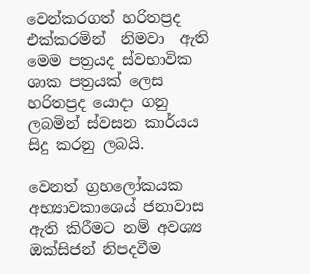වෙන්කරගත් හරිතප්‍රද එක්කරමින්  නිමවා  ඇති මෙම පත්‍රයද ස්වභාවික ශාක පත්‍රයක් ලෙස  හරිතප්‍රද යොදා ගනු ලබමින් ස්වසන කාර්යය සිදු කරනු ලබයි.

වෙනත් ග්‍රහලෝකයක අභ්‍යාවකාශෙය් ජනාවාස ඇති කිරීමට නම් අවශ්‍ය ඔක්සිජන් නිපදවීම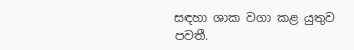සඳහා ශාක වගා කළ යුතුව පවතී.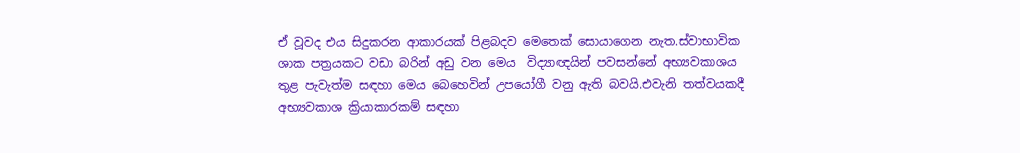ඒ වූවද එය සිදුකරන ආකාරයක් පිළබදව මෙතෙක් සොයාගෙන නැත.ස්වාභාවික ශාක පත්‍රයකට වඩා බරින් අඩු වන මෙය  විද්‍යාඥයින් පවසන්නේ අභ්‍යවකාශය තුළ පැවැත්ම සඳහා මෙය බෙහෙවින් උපයෝගී වනු ඇති බවයි.එවැනි තත්වයකදී අභ්‍යවකාශ ක්‍රියාකාරකම් සඳහා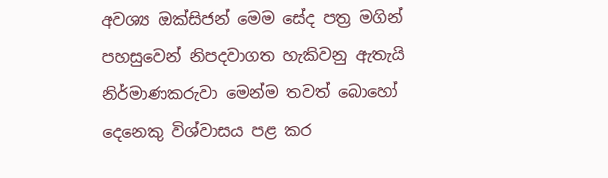අවශ්‍ය ඔක්සිජන් මෙම සේද පත්‍ර මගින් පහසුවෙන් නිපදවාගත හැකිවනු ඇතැයි නිර්මාණකරුවා මෙන්ම තවත් බොහෝ දෙනෙකු විශ්වාසය පළ කර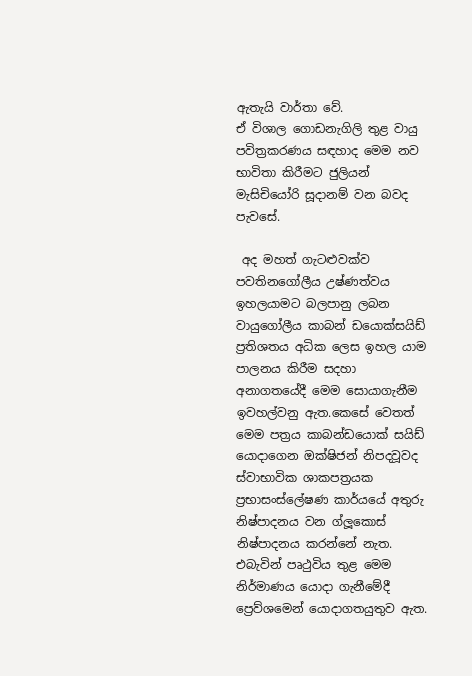ඇතැයි වාර්තා වේ.
ඒ විශාල ගොඩනැගිලි තුළ වායු පවිත්‍රකරණය සඳහාද මෙම නව භාවිතා කිරීමට ජුලියන් මැසිචියෝරි සූදානම් වන බවද පැවසේ.

 අද මහත් ගැටළුවක්ව පවතිනගෝලීය උෂ්ණත්වය ඉහලයාමට බලපානු ලබන වායුගෝලීය කාබන් ඩයොක්සයිඩ් ප්‍රතිශතය අධික ලෙස ඉහල යාම පාලනය කිරීම සදහා අනාගතයේදී මෙම සොයාගැනීම ඉවහල්වනු ඇත.කෙසේ වෙතත් මෙම පත්‍රය කාබන්ඩයොක් සයිඩ් යොදාගෙන ඔක්ෂිජන් නිපදවූවද ස්වාභාවික ශාකපත්‍රයක ප්‍රභාසංස්ලේෂණ කාර්යයේ අතුරු නිෂ්පාදනය වන ග්ලූකොස් නිෂ්පාදනය කරන්නේ නැත. එබැවින් පෘථුවිය තුළ මෙම නිර්මාණය යොදා ගැනීමේදී ප්‍රෙව්ශමෙන් යොදාගතයුතුව ඇත.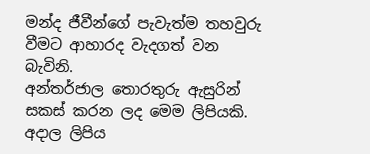මන්ද ජීවීන්ගේ පැවැත්ම තහවුරු වීමට ආහාරද වැදගත් වන බැවිනි.
අන්තර්ජාල තොරතුරු ඇසුරින් සකස් කරන ලද මෙම ලිපියකි. අදාල ලිපිය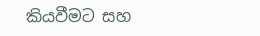කියවීමට සහ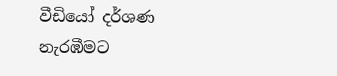වීඩියෝ දර්ශණ නැරඹීමට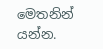මෙතනින් යන්න.